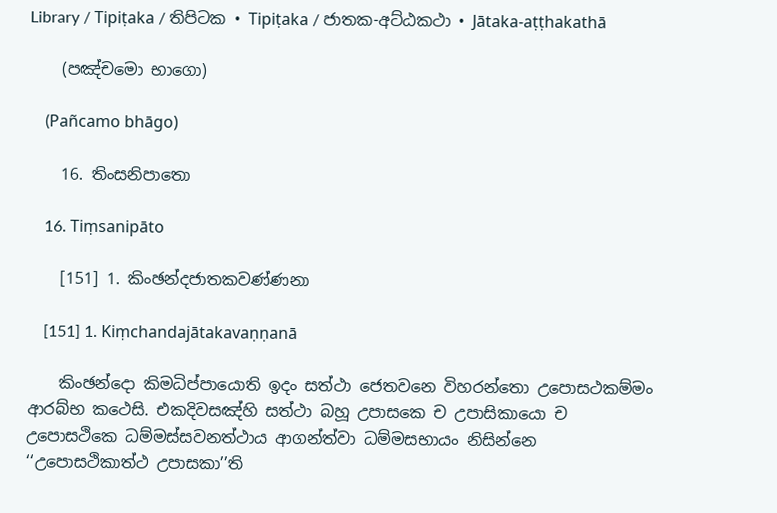Library / Tipiṭaka / තිපිටක • Tipiṭaka / ජාතක-අට්‌ඨකථා • Jātaka-aṭṭhakathā

    (පඤ්‌චමො භාගො)

    (Pañcamo bhāgo)

    16. තිංසනිපාතො

    16. Tiṃsanipāto

    [151] 1. කිංඡන්‌දජාතකවණ්‌ණනා

    [151] 1. Kiṃchandajātakavaṇṇanā

    කිංඡන්‌දො කිමධිප්‌පායොති ඉදං සත්‌ථා ජෙතවනෙ විහරන්‌තො උපොසථකම්‌මං ආරබ්‌භ කථෙසි. එකදිවසඤ්‌හි සත්‌ථා බහූ උපාසකෙ ච උපාසිකායො ච උපොසථිකෙ ධම්‌මස්‌සවනත්‌ථාය ආගන්‌ත්‌වා ධම්‌මසභායං නිසින්‌නෙ ‘‘උපොසථිකාත්‌ථ උපාසකා’’ති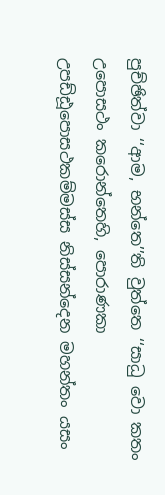පුච්‌ඡිත්‌වා ‘‘ආම, භන්‌තෙ’’ති වුත්‌තෙ ‘‘සාධු වො කතං උපොසථං කරොන්‌තෙහි, පොරාණකා උපඩ්‌ඪූපොසථකම්‌මස්‌ස නිස්‌සන්‌දෙන මහන්‌තං යසං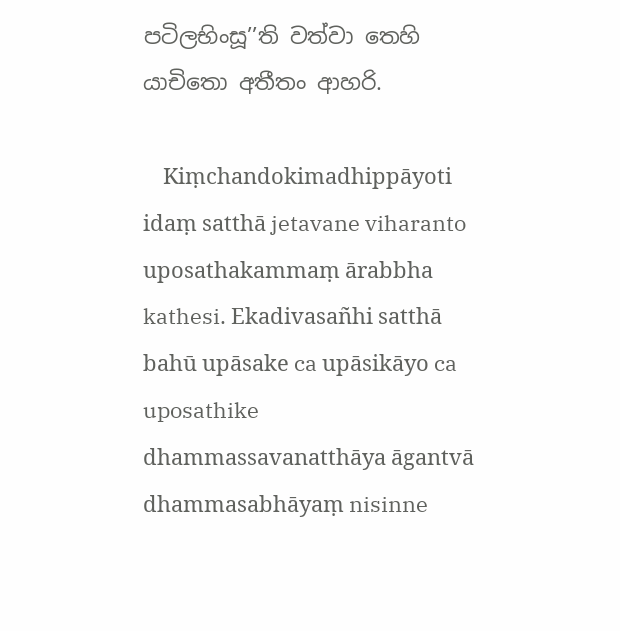පටිලභිංසූ’’ති වත්‌වා තෙහි යාචිතො අතීතං ආහරි.

    Kiṃchandokimadhippāyoti idaṃ satthā jetavane viharanto uposathakammaṃ ārabbha kathesi. Ekadivasañhi satthā bahū upāsake ca upāsikāyo ca uposathike dhammassavanatthāya āgantvā dhammasabhāyaṃ nisinne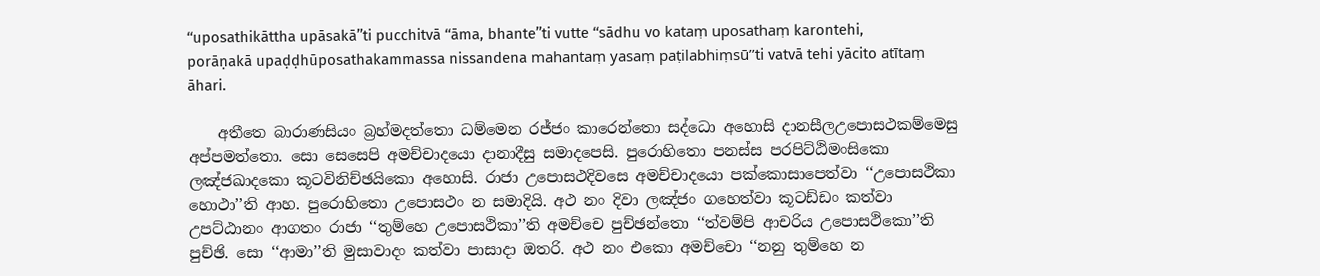‘‘uposathikāttha upāsakā’’ti pucchitvā ‘‘āma, bhante’’ti vutte ‘‘sādhu vo kataṃ uposathaṃ karontehi, porāṇakā upaḍḍhūposathakammassa nissandena mahantaṃ yasaṃ paṭilabhiṃsū’’ti vatvā tehi yācito atītaṃ āhari.

    අතීතෙ බාරාණසියං බ්‍රහ්‌මදත්‌තො ධම්‌මෙන රජ්‌ජං කාරෙන්‌තො සද්‌ධො අහොසි දානසීලඋපොසථකම්‌මෙසු අප්‌පමත්‌තො. සො සෙසෙපි අමච්‌චාදයො දානාදීසු සමාදපෙසි. පුරොහිතො පනස්‌ස පරපිට්‌ඨිමංසිකො ලඤ්‌ජඛාදකො කූටවිනිච්‌ඡයිකො අහොසි. රාජා උපොසථදිවසෙ අමච්‌චාදයො පක්‌කොසාපෙත්‌වා ‘‘උපොසථිකා හොථා’’ති ආහ. පුරොහිතො උපොසථං න සමාදියි. අථ නං දිවා ලඤ්‌ජං ගහෙත්‌වා කූටඩ්‌ඩං කත්‌වා උපට්‌ඨානං ආගතං රාජා ‘‘තුම්‌හෙ උපොසථිකා’’ති අමච්‌චෙ පුච්‌ඡන්‌තො ‘‘ත්‌වම්‌පි ආචරිය උපොසථිකො’’ති පුච්‌ඡි. සො ‘‘ආමා’’ති මුසාවාදං කත්‌වා පාසාදා ඔතරි. අථ නං එකො අමච්‌චො ‘‘නනු තුම්‌හෙ න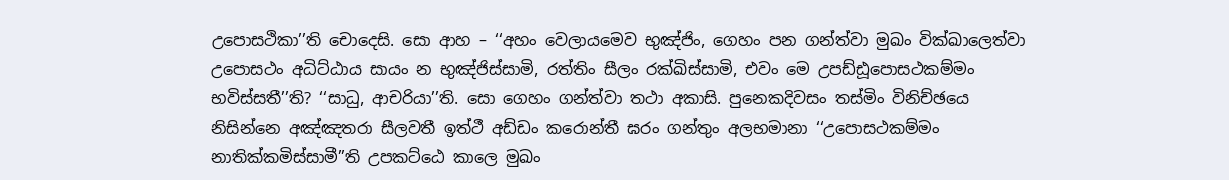උපොසථිකා’’ති චොදෙසි. සො ආහ – ‘‘අහං වෙලායමෙව භුඤ්‌ජිං, ගෙහං පන ගන්‌ත්‌වා මුඛං වික්‌ඛාලෙත්‌වා උපොසථං අධිට්‌ඨාය සායං න භුඤ්‌ජිස්‌සාමි, රත්‌තිං සීලං රක්‌ඛිස්‌සාමි, එවං මෙ උපඩ්‌ඪූපොසථකම්‌මං භවිස්‌සතී’’ති? ‘‘සාධු, ආචරියා’’ති. සො ගෙහං ගන්‌ත්‌වා තථා අකාසි. පුනෙකදිවසං තස්‌මිං විනිච්‌ඡයෙ නිසින්‌නෙ අඤ්‌ඤතරා සීලවතී ඉත්‌ථී අඩ්‌ඩං කරොන්‌තී ඝරං ගන්‌තුං අලභමානා ‘‘උපොසථකම්‌මං නාතික්‌කමිස්‌සාමී’’ති උපකට්‌ඨෙ කාලෙ මුඛං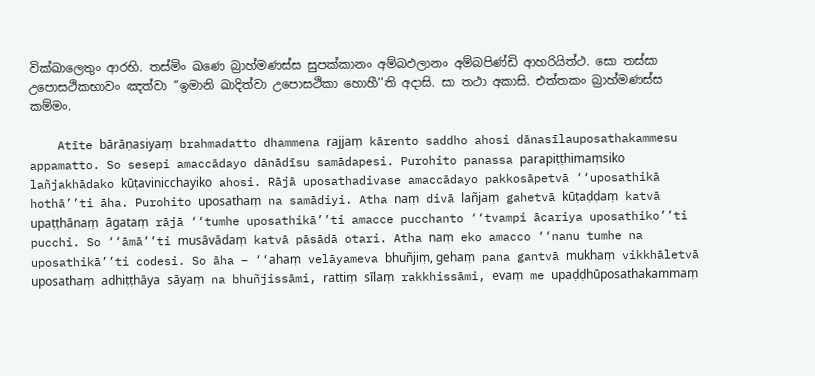වික්‌ඛාලෙතුං ආරභි. තස්‌මිං ඛණෙ බ්‍රාහ්‌මණස්‌ස සුපක්‌කානං අම්‌බඵලානං අම්‌බපිණ්‌ඩි ආහරියිත්‌ථ. සො තස්‌සා උපොසථිකභාවං ඤත්‌වා ‘‘ඉමානි ඛාදිත්‌වා උපොසථිකා හොහී’’ති අදාසි. සා තථා අකාසි. එත්‌තකං බ්‍රාහ්‌මණස්‌ස කම්‌මං.

    Atīte bārāṇasiyaṃ brahmadatto dhammena rajjaṃ kārento saddho ahosi dānasīlauposathakammesu appamatto. So sesepi amaccādayo dānādīsu samādapesi. Purohito panassa parapiṭṭhimaṃsiko lañjakhādako kūṭavinicchayiko ahosi. Rājā uposathadivase amaccādayo pakkosāpetvā ‘‘uposathikā hothā’’ti āha. Purohito uposathaṃ na samādiyi. Atha naṃ divā lañjaṃ gahetvā kūṭaḍḍaṃ katvā upaṭṭhānaṃ āgataṃ rājā ‘‘tumhe uposathikā’’ti amacce pucchanto ‘‘tvampi ācariya uposathiko’’ti pucchi. So ‘‘āmā’’ti musāvādaṃ katvā pāsādā otari. Atha naṃ eko amacco ‘‘nanu tumhe na uposathikā’’ti codesi. So āha – ‘‘ahaṃ velāyameva bhuñjiṃ, gehaṃ pana gantvā mukhaṃ vikkhāletvā uposathaṃ adhiṭṭhāya sāyaṃ na bhuñjissāmi, rattiṃ sīlaṃ rakkhissāmi, evaṃ me upaḍḍhūposathakammaṃ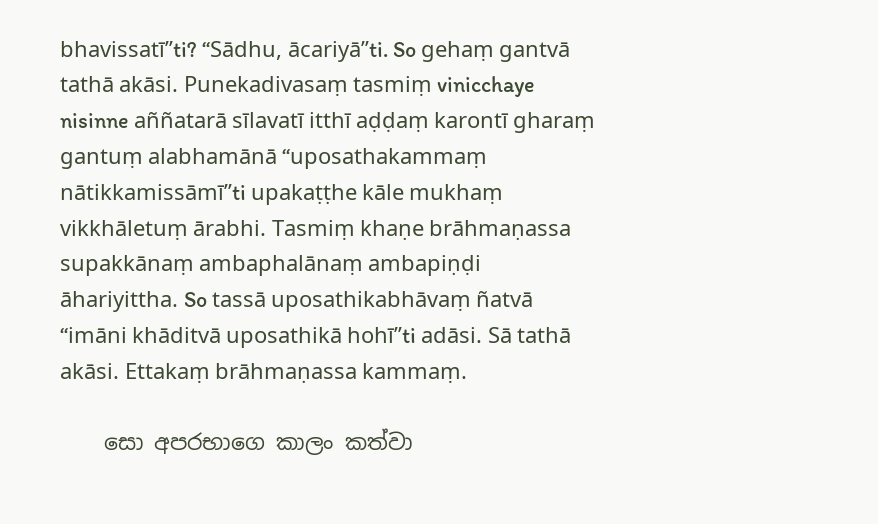bhavissatī’’ti? ‘‘Sādhu, ācariyā’’ti. So gehaṃ gantvā tathā akāsi. Punekadivasaṃ tasmiṃ vinicchaye nisinne aññatarā sīlavatī itthī aḍḍaṃ karontī gharaṃ gantuṃ alabhamānā ‘‘uposathakammaṃ nātikkamissāmī’’ti upakaṭṭhe kāle mukhaṃ vikkhāletuṃ ārabhi. Tasmiṃ khaṇe brāhmaṇassa supakkānaṃ ambaphalānaṃ ambapiṇḍi āhariyittha. So tassā uposathikabhāvaṃ ñatvā ‘‘imāni khāditvā uposathikā hohī’’ti adāsi. Sā tathā akāsi. Ettakaṃ brāhmaṇassa kammaṃ.

    සො අපරභාගෙ කාලං කත්‌වා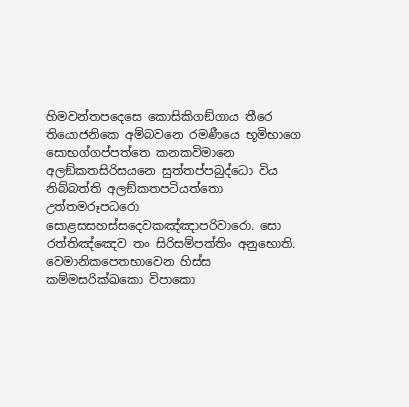හිමවන්‌තපදෙසෙ කොසිකිගඞ්‌ගාය තීරෙ තියොජනිකෙ අම්‌බවනෙ රමණීයෙ භූමිභාගෙ සොභග්‌ගප්‌පත්‌තෙ කනකවිමානෙ අලඞ්‌කතසිරිසයනෙ සුත්‌තප්‌පබුද්‌ධො විය නිබ්‌බත්‌ති අලඞ්‌කතපටියත්‌තො උත්‌තමරූපධරො සොළසසහස්‌සදෙවකඤ්‌ඤාපරිවාරො. සො රත්‌තිඤ්‌ඤෙව තං සිරිසම්‌පත්‌තිං අනුභොති. වෙමානිකපෙතභාවෙන හිස්‌ස කම්‌මසරික්‌ඛකො විපාකො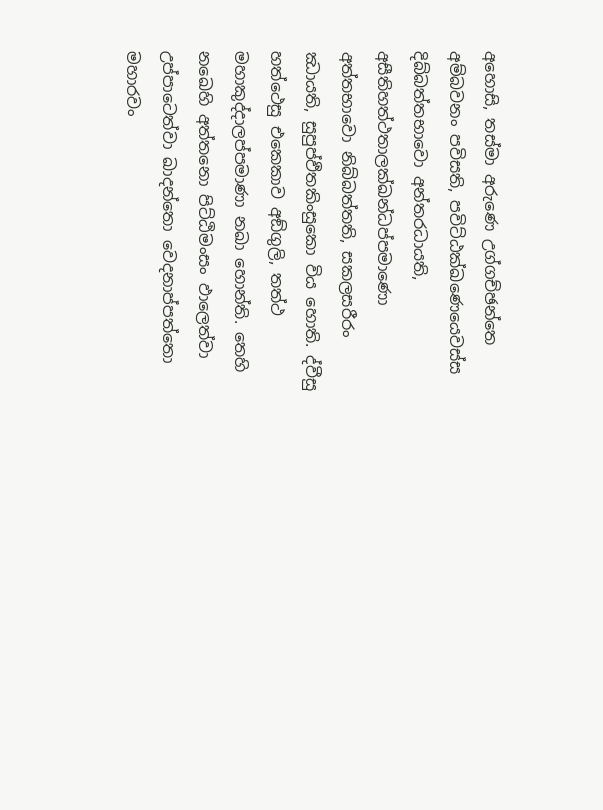අහොසි, තස්‌මා අරුණෙ උග්‌ගච්‌ඡන්‌තෙ අම්‌බවනං පවිසති, පවිට්‌ඨක්‌ඛණෙයෙවස්‌ස දිබ්‌බත්‌තභාවො අන්‌තරධායති, අසීතිහත්‌ථතාලක්‌ඛන්‌ධප්‌පමාණො අත්‌තභාවො නිබ්‌බත්‌තති, සකලසරීරං ඣායති, සුපුප්‌ඵිතකිංසුකො විය හොති. ද්‌වීසු හත්‌ථෙසු එකෙකාව අඞ්‌ගුලි, තත්‌ථ මහාකුද්‌දාලප්‌පමාණා නඛා හොන්‌ති. තෙහි නඛෙහි අත්‌තනො පිට්‌ඨිමංසං ඵාලෙත්‌වා උප්‌පාටෙත්‌වා ඛාදන්‌තො වෙදනාප්‌පත්‌තො මහාරවං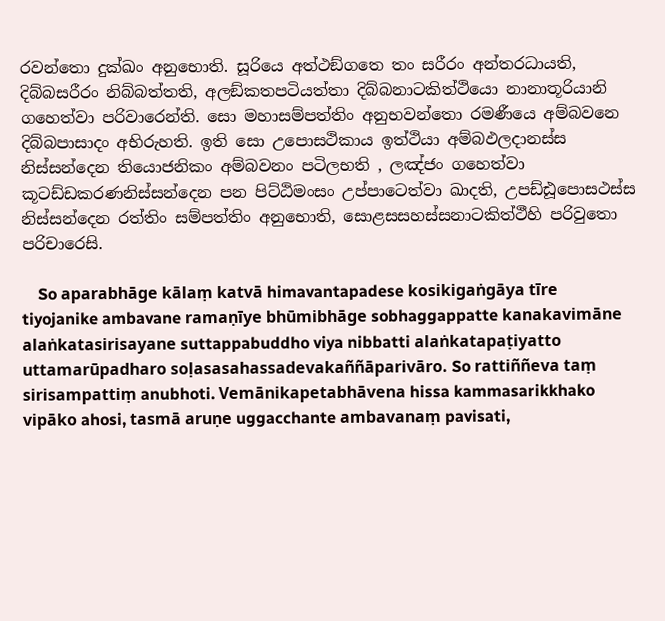රවන්‌තො දුක්‌ඛං අනුභොති. සූරියෙ අත්‌ථඞ්‌ගතෙ තං සරීරං අන්‌තරධායති, දිබ්‌බසරීරං නිබ්‌බත්‌තති, අලඞ්‌කතපටියත්‌තා දිබ්‌බනාටකිත්‌ථියො නානාතූරියානි ගහෙත්‌වා පරිවාරෙන්‌ති. සො මහාසම්‌පත්‌තිං අනුභවන්‌තො රමණීයෙ අම්‌බවනෙ දිබ්‌බපාසාදං අභිරුහති. ඉති සො උපොසථිකාය ඉත්‌ථියා අම්‌බඵලදානස්‌ස නිස්‌සන්‌දෙන තියොජනිකං අම්‌බවනං පටිලභති , ලඤ්‌ජං ගහෙත්‌වා කූටඩ්‌ඩකරණනිස්‌සන්‌දෙන පන පිට්‌ඨිමංසං උප්‌පාටෙත්‌වා ඛාදති, උපඩ්‌ඪූපොසථස්‌ස නිස්‌සන්‌දෙන රත්‌තිං සම්‌පත්‌තිං අනුභොති, සොළසසහස්‌සනාටකිත්‌ථීහි පරිවුතො පරිචාරෙසි.

    So aparabhāge kālaṃ katvā himavantapadese kosikigaṅgāya tīre tiyojanike ambavane ramaṇīye bhūmibhāge sobhaggappatte kanakavimāne alaṅkatasirisayane suttappabuddho viya nibbatti alaṅkatapaṭiyatto uttamarūpadharo soḷasasahassadevakaññāparivāro. So rattiññeva taṃ sirisampattiṃ anubhoti. Vemānikapetabhāvena hissa kammasarikkhako vipāko ahosi, tasmā aruṇe uggacchante ambavanaṃ pavisati,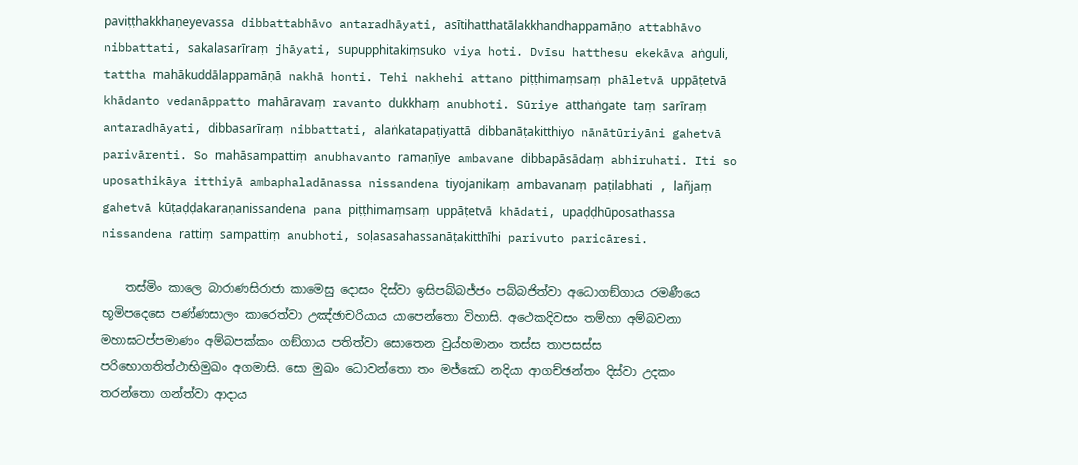paviṭṭhakkhaṇeyevassa dibbattabhāvo antaradhāyati, asītihatthatālakkhandhappamāṇo attabhāvo nibbattati, sakalasarīraṃ jhāyati, supupphitakiṃsuko viya hoti. Dvīsu hatthesu ekekāva aṅguli, tattha mahākuddālappamāṇā nakhā honti. Tehi nakhehi attano piṭṭhimaṃsaṃ phāletvā uppāṭetvā khādanto vedanāppatto mahāravaṃ ravanto dukkhaṃ anubhoti. Sūriye atthaṅgate taṃ sarīraṃ antaradhāyati, dibbasarīraṃ nibbattati, alaṅkatapaṭiyattā dibbanāṭakitthiyo nānātūriyāni gahetvā parivārenti. So mahāsampattiṃ anubhavanto ramaṇīye ambavane dibbapāsādaṃ abhiruhati. Iti so uposathikāya itthiyā ambaphaladānassa nissandena tiyojanikaṃ ambavanaṃ paṭilabhati , lañjaṃ gahetvā kūṭaḍḍakaraṇanissandena pana piṭṭhimaṃsaṃ uppāṭetvā khādati, upaḍḍhūposathassa nissandena rattiṃ sampattiṃ anubhoti, soḷasasahassanāṭakitthīhi parivuto paricāresi.

    තස්‌මිං කාලෙ බාරාණසිරාජා කාමෙසු දොසං දිස්‌වා ඉසිපබ්‌බජ්‌ජං පබ්‌බජිත්‌වා අධොගඞ්‌ගාය රමණීයෙ භූමිපදෙසෙ පණ්‌ණසාලං කාරෙත්‌වා උඤ්‌ඡාචරියාය යාපෙන්‌තො විහාසි. අථෙකදිවසං තම්‌හා අම්‌බවනා මහාඝටප්‌පමාණං අම්‌බපක්‌කං ගඞ්‌ගාය පතිත්‌වා සොතෙන වුය්‌හමානං තස්‌ස තාපසස්‌ස පරිභොගතිත්‌ථාභිමුඛං අගමාසි. සො මුඛං ධොවන්‌තො තං මජ්‌ඣෙ නදියා ආගච්‌ඡන්‌තං දිස්‌වා උදකං තරන්‌තො ගන්‌ත්‌වා ආදාය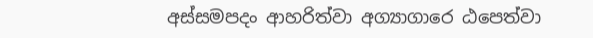අස්‌සමපදං ආහරිත්‌වා අග්‍යාගාරෙ ඨපෙත්‌වා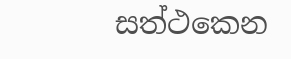සත්‌ථකෙන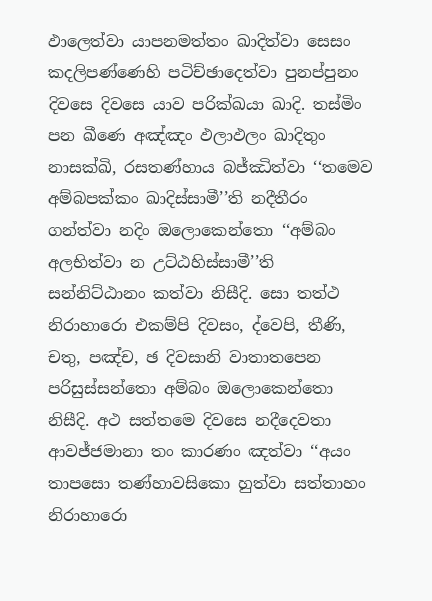ඵාලෙත්‌වා යාපනමත්‌තං ඛාදිත්‌වා සෙසං කදලිපණ්‌ණෙහි පටිච්‌ඡාදෙත්‌වා පුනප්‌පුනං දිවසෙ දිවසෙ යාව පරික්‌ඛයා ඛාදි. තස්‌මිං පන ඛීණෙ අඤ්‌ඤං ඵලාඵලං ඛාදිතුං නාසක්‌ඛි, රසතණ්‌හාය බජ්‌ඣිත්‌වා ‘‘තමෙව අම්‌බපක්‌කං ඛාදිස්‌සාමී’’ති නදීතීරං ගන්‌ත්‌වා නදිං ඔලොකෙන්‌තො ‘‘අම්‌බං අලභිත්‌වා න උට්‌ඨහිස්‌සාමී’’ති සන්‌නිට්‌ඨානං කත්‌වා නිසීදි. සො තත්‌ථ නිරාහාරො එකම්‌පි දිවසං, ද්‌වෙපි, තීණි, චතු, පඤ්‌ච, ඡ දිවසානි වාතාතපෙන පරිසුස්‌සන්‌තො අම්‌බං ඔලොකෙන්‌තො නිසීදි. අථ සත්‌තමෙ දිවසෙ නදීදෙවතා ආවජ්‌ජමානා තං කාරණං ඤත්‌වා ‘‘අයං තාපසො තණ්‌හාවසිකො හුත්‌වා සත්‌තාහං නිරාහාරො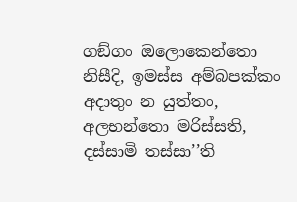ගඞ්‌ගං ඔලොකෙන්‌තො නිසීදි, ඉමස්‌ස අම්‌බපක්‌කං අදාතුං න යුත්‌තං, අලභන්‌තො මරිස්‌සති, දස්‌සාමි තස්‌සා’’ති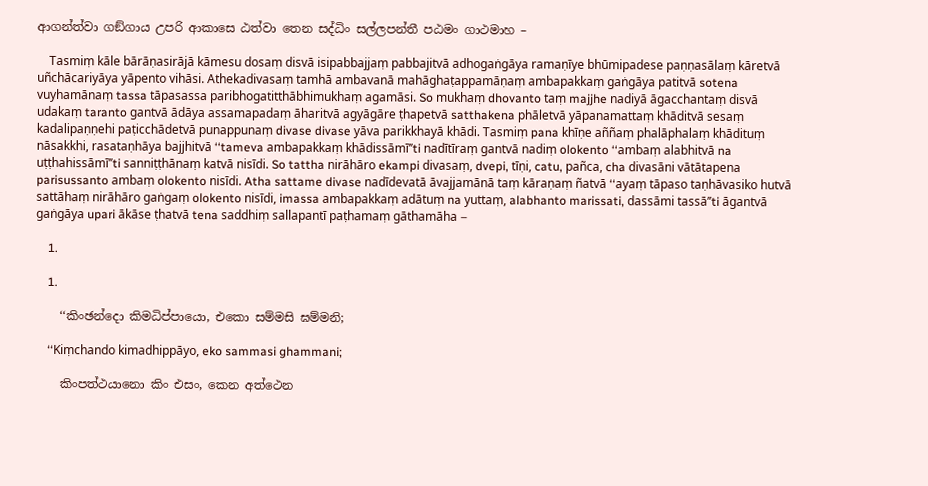ආගන්‌ත්‌වා ගඞ්‌ගාය උපරි ආකාසෙ ඨත්‌වා තෙන සද්‌ධිං සල්‌ලපන්‌තී පඨමං ගාථමාහ –

    Tasmiṃ kāle bārāṇasirājā kāmesu dosaṃ disvā isipabbajjaṃ pabbajitvā adhogaṅgāya ramaṇīye bhūmipadese paṇṇasālaṃ kāretvā uñchācariyāya yāpento vihāsi. Athekadivasaṃ tamhā ambavanā mahāghaṭappamāṇaṃ ambapakkaṃ gaṅgāya patitvā sotena vuyhamānaṃ tassa tāpasassa paribhogatitthābhimukhaṃ agamāsi. So mukhaṃ dhovanto taṃ majjhe nadiyā āgacchantaṃ disvā udakaṃ taranto gantvā ādāya assamapadaṃ āharitvā agyāgāre ṭhapetvā satthakena phāletvā yāpanamattaṃ khāditvā sesaṃ kadalipaṇṇehi paṭicchādetvā punappunaṃ divase divase yāva parikkhayā khādi. Tasmiṃ pana khīṇe aññaṃ phalāphalaṃ khādituṃ nāsakkhi, rasataṇhāya bajjhitvā ‘‘tameva ambapakkaṃ khādissāmī’’ti nadītīraṃ gantvā nadiṃ olokento ‘‘ambaṃ alabhitvā na uṭṭhahissāmī’’ti sanniṭṭhānaṃ katvā nisīdi. So tattha nirāhāro ekampi divasaṃ, dvepi, tīṇi, catu, pañca, cha divasāni vātātapena parisussanto ambaṃ olokento nisīdi. Atha sattame divase nadīdevatā āvajjamānā taṃ kāraṇaṃ ñatvā ‘‘ayaṃ tāpaso taṇhāvasiko hutvā sattāhaṃ nirāhāro gaṅgaṃ olokento nisīdi, imassa ambapakkaṃ adātuṃ na yuttaṃ, alabhanto marissati, dassāmi tassā’’ti āgantvā gaṅgāya upari ākāse ṭhatvā tena saddhiṃ sallapantī paṭhamaṃ gāthamāha –

    1.

    1.

    ‘‘කිංඡන්‌දො කිමධිප්‌පායො, එකො සම්‌මසි ඝම්‌මනි;

    ‘‘Kiṃchando kimadhippāyo, eko sammasi ghammani;

    කිංපත්‌ථයානො කිං එසං, කෙන අත්‌ථෙන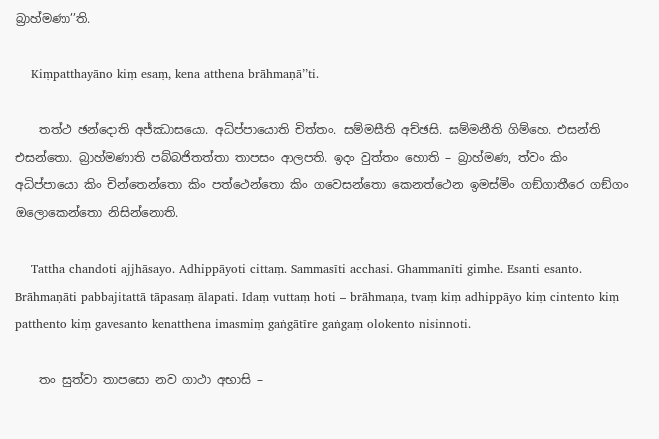බ්‍රාහ්‌මණා’’ති.

    Kiṃpatthayāno kiṃ esaṃ, kena atthena brāhmaṇā’’ti.

    තත්‌ථ ඡන්‌දොති අජ්‌ඣාසයො. අධිප්‌පායොති චිත්‌තං. සම්‌මසීති අච්‌ඡසි. ඝම්‌මනීති ගිම්‌හෙ. එසන්‌ති එසන්‌තො. බ්‍රාහ්‌මණාති පබ්‌බජිතත්‌තා තාපසං ආලපති. ඉදං වුත්‌තං හොති – බ්‍රාහ්‌මණ, ත්‌වං කිං අධිප්‌පායො කිං චින්‌තෙන්‌තො කිං පත්‌ථෙන්‌තො කිං ගවෙසන්‌තො කෙනත්‌ථෙන ඉමස්‌මිං ගඞ්‌ගාතීරෙ ගඞ්‌ගං ඔලොකෙන්‌තො නිසින්‌නොති.

    Tattha chandoti ajjhāsayo. Adhippāyoti cittaṃ. Sammasīti acchasi. Ghammanīti gimhe. Esanti esanto. Brāhmaṇāti pabbajitattā tāpasaṃ ālapati. Idaṃ vuttaṃ hoti – brāhmaṇa, tvaṃ kiṃ adhippāyo kiṃ cintento kiṃ patthento kiṃ gavesanto kenatthena imasmiṃ gaṅgātīre gaṅgaṃ olokento nisinnoti.

    තං සුත්‌වා තාපසො නව ගාථා අභාසි –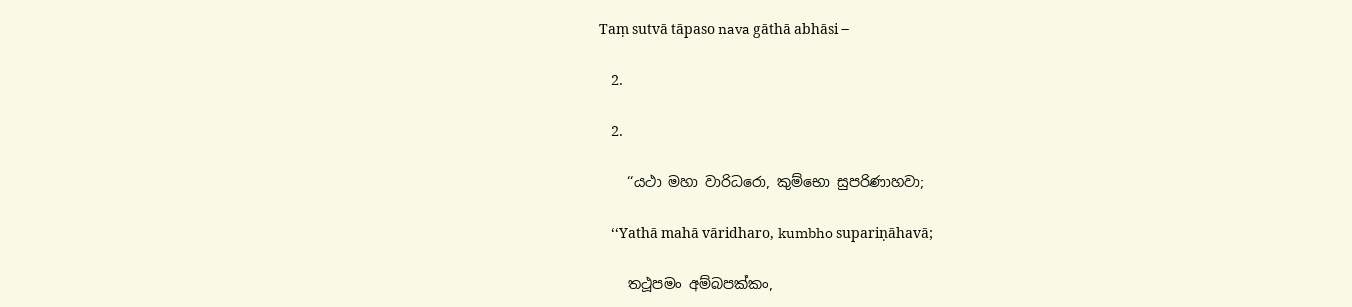Taṃ sutvā tāpaso nava gāthā abhāsi –

    2.

    2.

    ‘‘යථා මහා වාරිධරො, කුම්‌භො සුපරිණාහවා;

    ‘‘Yathā mahā vāridharo, kumbho supariṇāhavā;

    තථූපමං අම්‌බපක්‌කං,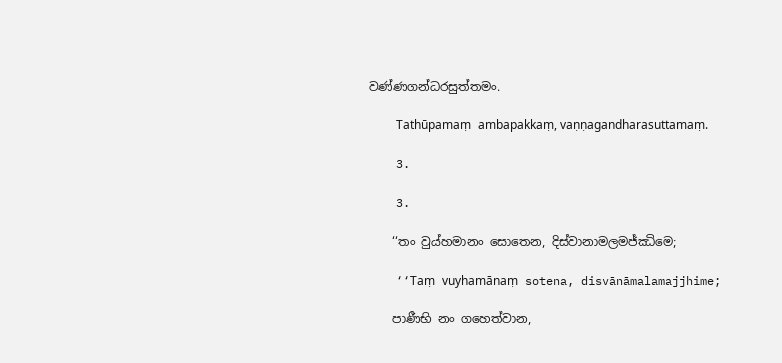වණ්‌ණගන්‌ධරසුත්‌තමං.

    Tathūpamaṃ ambapakkaṃ, vaṇṇagandharasuttamaṃ.

    3.

    3.

    ‘‘තං වුය්‌හමානං සොතෙන, දිස්‌වානාමලමජ්‌ඣිමෙ;

    ‘‘Taṃ vuyhamānaṃ sotena, disvānāmalamajjhime;

    පාණීභි නං ගහෙත්‌වාන,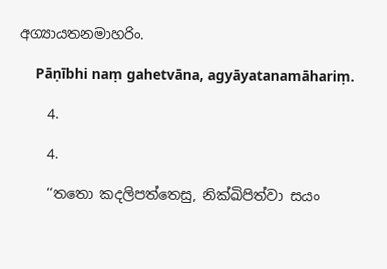අග්‍යායතනමාහරිං.

    Pāṇībhi naṃ gahetvāna, agyāyatanamāhariṃ.

    4.

    4.

    ‘‘තතො කදලිපත්‌තෙසු, නික්‌ඛිපිත්‌වා සයං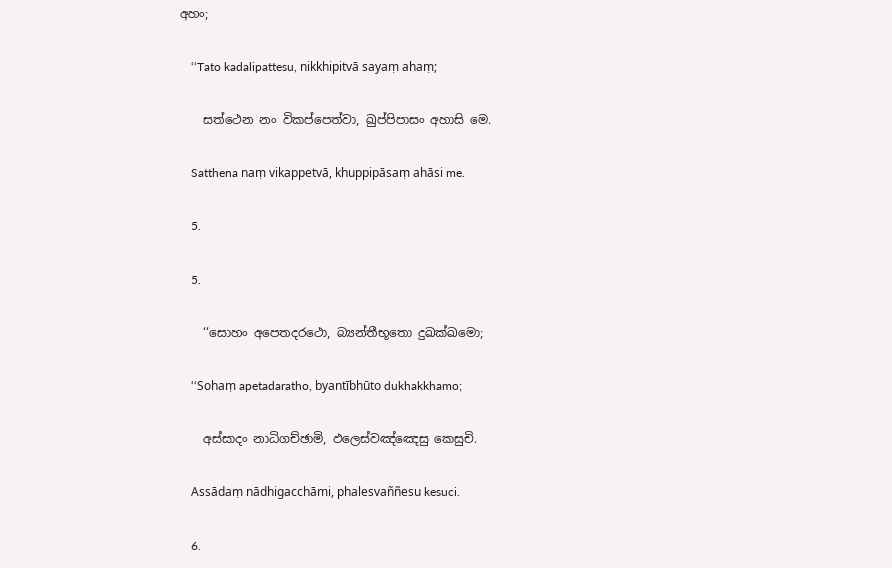අහං;

    ‘‘Tato kadalipattesu, nikkhipitvā sayaṃ ahaṃ;

    සත්‌ථෙන නං විකප්‌පෙත්‌වා, ඛුප්‌පිපාසං අහාසි මෙ.

    Satthena naṃ vikappetvā, khuppipāsaṃ ahāsi me.

    5.

    5.

    ‘‘සොහං අපෙතදරථො, බ්‍යන්‌තීභූතො දුඛක්‌ඛමො;

    ‘‘Sohaṃ apetadaratho, byantībhūto dukhakkhamo;

    අස්‌සාදං නාධිගච්‌ඡාමි, ඵලෙස්‌වඤ්‌ඤෙසු කෙසුචි.

    Assādaṃ nādhigacchāmi, phalesvaññesu kesuci.

    6.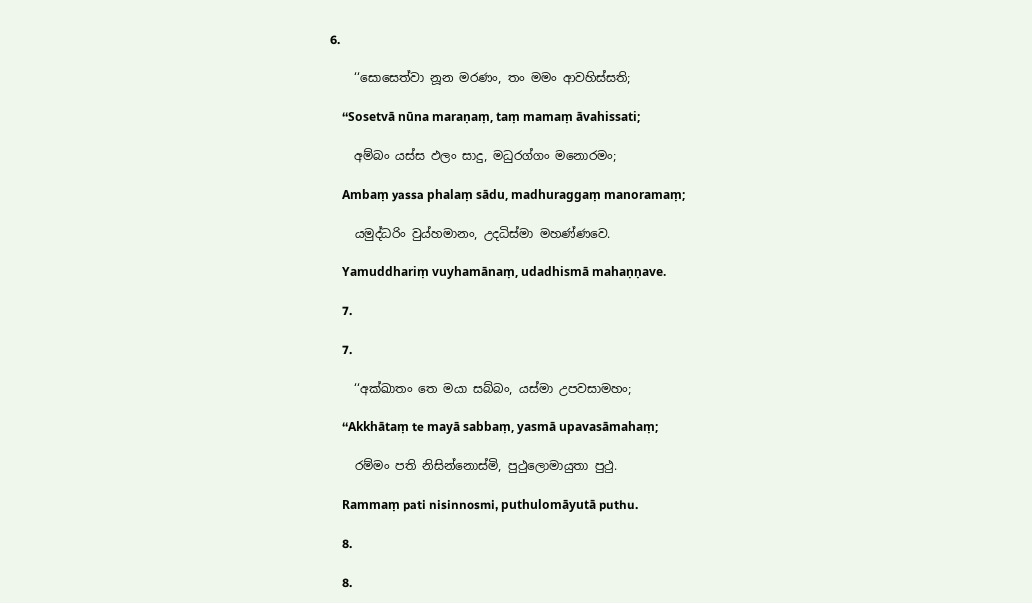6.

    ‘‘සොසෙත්‌වා නූන මරණං, තං මමං ආවහිස්‌සති;

    ‘‘Sosetvā nūna maraṇaṃ, taṃ mamaṃ āvahissati;

    අම්‌බං යස්‌ස ඵලං සාදු, මධුරග්‌ගං මනොරමං;

    Ambaṃ yassa phalaṃ sādu, madhuraggaṃ manoramaṃ;

    යමුද්‌ධරිං වුය්‌හමානං, උදධිස්‌මා මහණ්‌ණවෙ.

    Yamuddhariṃ vuyhamānaṃ, udadhismā mahaṇṇave.

    7.

    7.

    ‘‘අක්‌ඛාතං තෙ මයා සබ්‌බං, යස්‌මා උපවසාමහං;

    ‘‘Akkhātaṃ te mayā sabbaṃ, yasmā upavasāmahaṃ;

    රම්‌මං පති නිසින්‌නොස්‌මි, පුථුලොමායුතා පුථු.

    Rammaṃ pati nisinnosmi, puthulomāyutā puthu.

    8.

    8.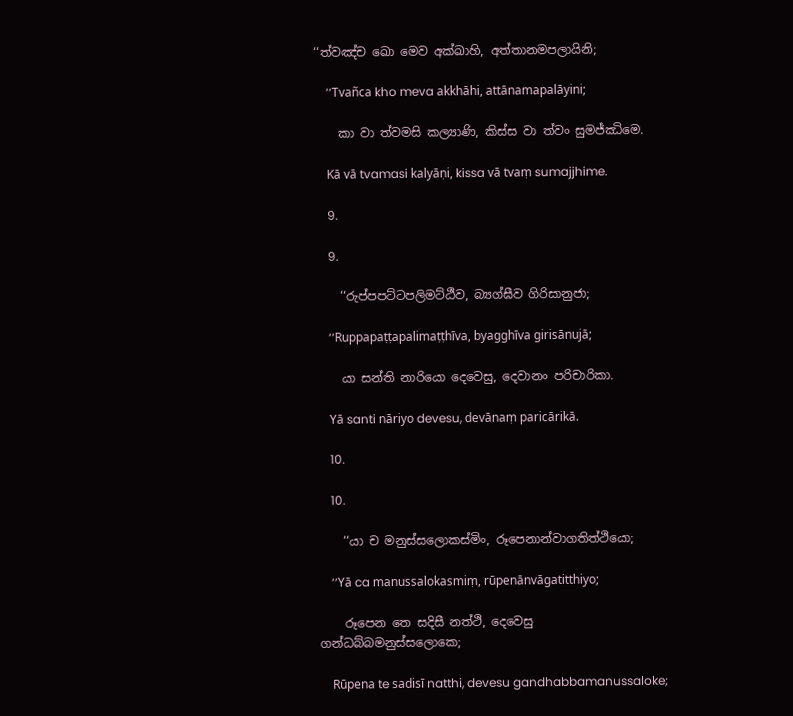‘‘ත්‌වඤ්‌ච ඛො මෙව අක්‌ඛාහි, අත්‌තානමපලායිනි;

    ‘‘Tvañca kho meva akkhāhi, attānamapalāyini;

    කා වා ත්‌වමසි කල්‍යාණි, කිස්‌ස වා ත්‌වං සුමජ්‌ඣිමෙ.

    Kā vā tvamasi kalyāṇi, kissa vā tvaṃ sumajjhime.

    9.

    9.

    ‘‘රුප්‌පපට්‌ටපලිමට්‌ඨීව, බ්‍යග්‌ඝීව ගිරිසානුජා;

    ‘‘Ruppapaṭṭapalimaṭṭhīva, byagghīva girisānujā;

    යා සන්‌ති නාරියො දෙවෙසු, දෙවානං පරිචාරිකා.

    Yā santi nāriyo devesu, devānaṃ paricārikā.

    10.

    10.

    ‘‘යා ච මනුස්‌සලොකස්‌මිං, රූපෙනාන්‌වාගතිත්‌ථියො;

    ‘‘Yā ca manussalokasmiṃ, rūpenānvāgatitthiyo;

    රූපෙන තෙ සදිසී නත්‌ථි, දෙවෙසු ගන්‌ධබ්‌බමනුස්‌සලොකෙ;

    Rūpena te sadisī natthi, devesu gandhabbamanussaloke;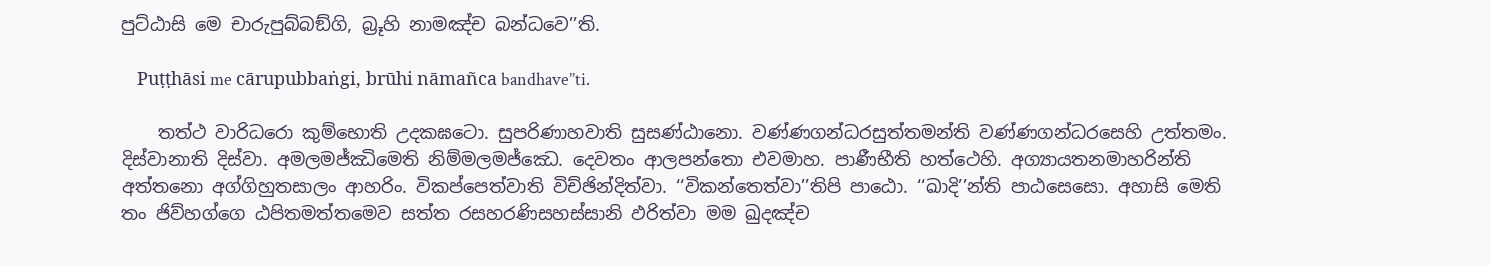පුට්‌ඨාසි මෙ චාරුපුබ්‌බඞ්‌ගි, බ්‍රූහි නාමඤ්‌ච බන්‌ධවෙ’’ති.

    Puṭṭhāsi me cārupubbaṅgi, brūhi nāmañca bandhave’’ti.

    තත්‌ථ වාරිධරො කුම්‌භොති උදකඝටො. සුපරිණාහවාති සුසණ්‌ඨානො. වණ්‌ණගන්‌ධරසුත්‌තමන්‌ති වණ්‌ණගන්‌ධරසෙහි උත්‌තමං. දිස්‌වානාති දිස්‌වා. අමලමජ්‌ඣිමෙති නිම්‌මලමජ්‌ඣෙ. දෙවතං ආලපන්‌තො එවමාහ. පාණීභීති හත්‌ථෙහි. අග්‍යායතනමාහරින්‌ති අත්‌තනො අග්‌ගිහුතසාලං ආහරිං. විකප්‌පෙත්‌වාති විච්‌ඡින්‌දිත්‌වා. ‘‘විකන්‌තෙත්‌වා’’තිපි පාඨො. ‘‘ඛාදි’’න්‌ති පාඨසෙසො. අහාසි මෙති තං ජිව්‌හග්‌ගෙ ඨපිතමත්‌තමෙව සත්‌ත රසහරණිසහස්‌සානි ඵරිත්‌වා මම ඛුදඤ්‌ච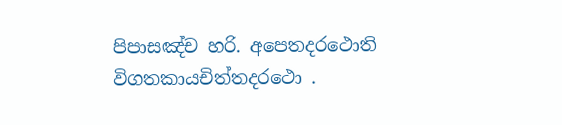පිපාසඤ්‌ච හරි. අපෙතදරථොති විගතකායචිත්‌තදරථො .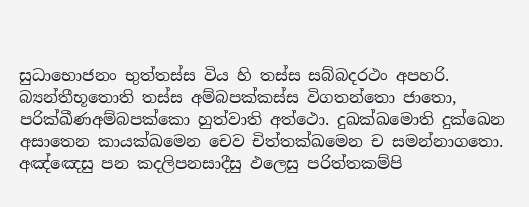සුධාභොජනං භුත්‌තස්‌ස විය හි තස්‌ස සබ්‌බදරථං අපහරි. බ්‍යන්‌තීභූතොති තස්‌ස අම්‌බපක්‌කස්‌ස විගතන්‌තො ජාතො, පරික්‌ඛීණඅම්‌බපක්‌කො හුත්‌වාති අත්‌ථො. දුඛක්‌ඛමොති දුක්‌ඛෙන අසාතෙන කායක්‌ඛමෙන චෙව චිත්‌තක්‌ඛමෙන ච සමන්‌නාගතො. අඤ්‌ඤෙසු පන කදලිපනසාදීසු ඵලෙසු පරිත්‌තකම්‌පි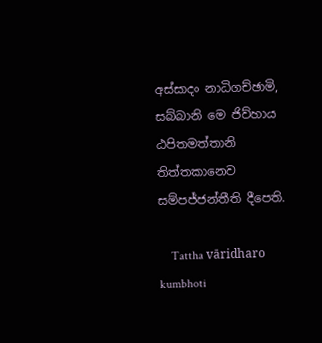අස්‌සාදං නාධිගච්‌ඡාමි, සබ්‌බානි මෙ ජිව්‌හාය ඨපිතමත්‌තානි තිත්‌තකානෙව සම්‌පජ්‌ජන්‌තීති දීපෙති.

    Tattha vāridharo kumbhoti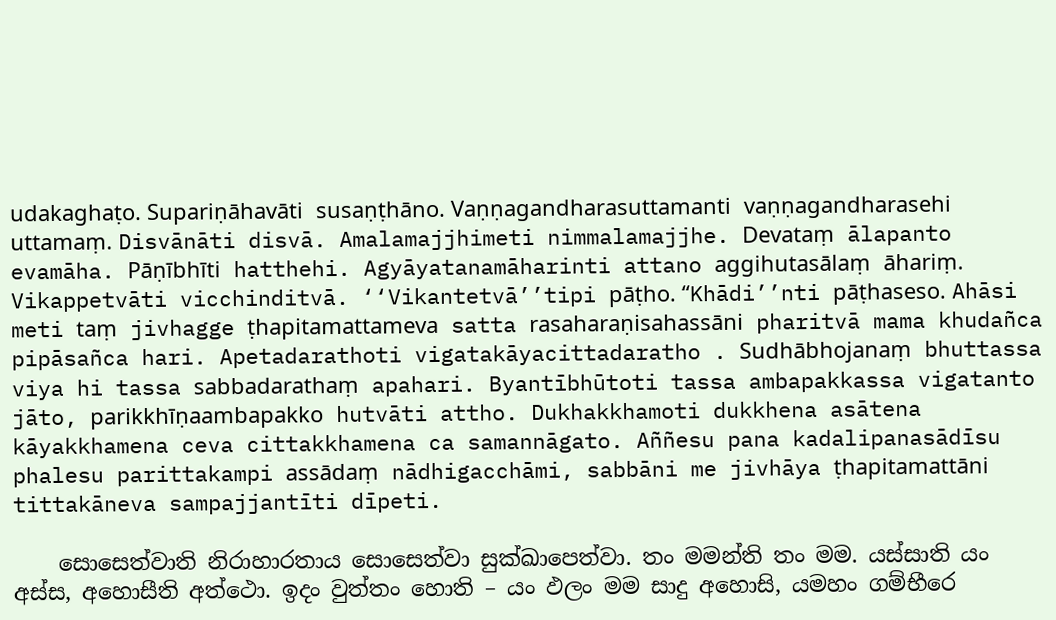udakaghaṭo. Supariṇāhavāti susaṇṭhāno. Vaṇṇagandharasuttamanti vaṇṇagandharasehi uttamaṃ. Disvānāti disvā. Amalamajjhimeti nimmalamajjhe. Devataṃ ālapanto evamāha. Pāṇībhīti hatthehi. Agyāyatanamāharinti attano aggihutasālaṃ āhariṃ. Vikappetvāti vicchinditvā. ‘‘Vikantetvā’’tipi pāṭho. ‘‘Khādi’’nti pāṭhaseso. Ahāsi meti taṃ jivhagge ṭhapitamattameva satta rasaharaṇisahassāni pharitvā mama khudañca pipāsañca hari. Apetadarathoti vigatakāyacittadaratho . Sudhābhojanaṃ bhuttassa viya hi tassa sabbadarathaṃ apahari. Byantībhūtoti tassa ambapakkassa vigatanto jāto, parikkhīṇaambapakko hutvāti attho. Dukhakkhamoti dukkhena asātena kāyakkhamena ceva cittakkhamena ca samannāgato. Aññesu pana kadalipanasādīsu phalesu parittakampi assādaṃ nādhigacchāmi, sabbāni me jivhāya ṭhapitamattāni tittakāneva sampajjantīti dīpeti.

    සොසෙත්‌වාති නිරාහාරතාය සොසෙත්‌වා සුක්‌ඛාපෙත්‌වා. තං මමන්‌ති තං මම. යස්‌සාති යං අස්‌ස, අහොසීති අත්‌ථො. ඉදං වුත්‌තං හොති – යං ඵලං මම සාදු අහොසි, යමහං ගම්‌භීරෙ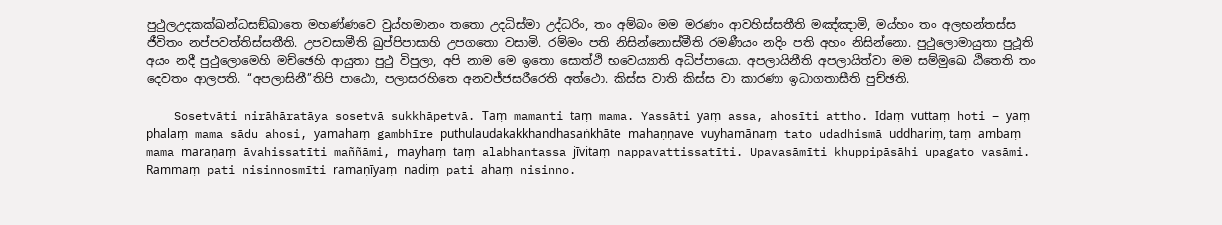පුථුලඋදකක්‌ඛන්‌ධසඞ්‌ඛාතෙ මහණ්‌ණවෙ වුය්‌හමානං තතො උදධිස්‌මා උද්‌ධරිං, තං අම්‌බං මම මරණං ආවහිස්‌සතීති මඤ්‌ඤාමි, මය්‌හං තං අලභන්‌තස්‌ස ජීවිතං නප්‌පවත්‌තිස්‌සතීති. උපවසාමීති ඛුප්‌පිපාසාහි උපගතො වසාමි. රම්‌මං පති නිසින්‌නොස්‌මීති රමණීයං නදිං පති අහං නිසින්‌නො. පුථුලොමායුතා පුථූති අයං නදී පුථුලොමෙහි මච්‌ඡෙහි ආයුතා පුථු විපුලා, අපි නාම මෙ ඉතො සොත්‌ථි භවෙය්‍යාති අධිප්‌පායො. අපලායිනීති අපලායිත්‌වා මම සම්‌මුඛෙ ඨිතෙති තං දෙවතං ආලපති. ‘‘අපලාසිනී’’තිපි පාඨො, පලාසරහිතෙ අනවජ්‌ජසරීරෙති අත්‌ථො. කිස්‌ස වාති කිස්‌ස වා කාරණා ඉධාගතාසීති පුච්‌ඡති.

    Sosetvāti nirāhāratāya sosetvā sukkhāpetvā. Taṃ mamanti taṃ mama. Yassāti yaṃ assa, ahosīti attho. Idaṃ vuttaṃ hoti – yaṃ phalaṃ mama sādu ahosi, yamahaṃ gambhīre puthulaudakakkhandhasaṅkhāte mahaṇṇave vuyhamānaṃ tato udadhismā uddhariṃ, taṃ ambaṃ mama maraṇaṃ āvahissatīti maññāmi, mayhaṃ taṃ alabhantassa jīvitaṃ nappavattissatīti. Upavasāmīti khuppipāsāhi upagato vasāmi. Rammaṃ pati nisinnosmīti ramaṇīyaṃ nadiṃ pati ahaṃ nisinno.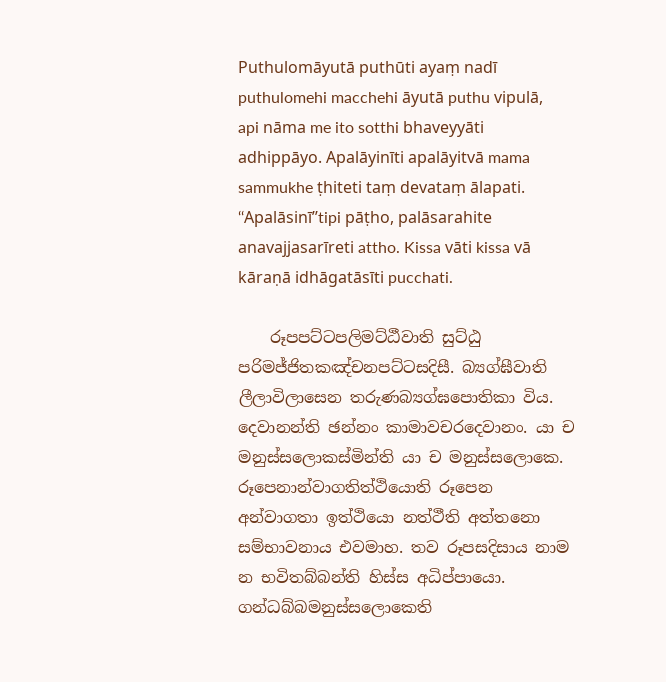Puthulomāyutā puthūti ayaṃ nadī puthulomehi macchehi āyutā puthu vipulā, api nāma me ito sotthi bhaveyyāti adhippāyo. Apalāyinīti apalāyitvā mama sammukhe ṭhiteti taṃ devataṃ ālapati. ‘‘Apalāsinī’’tipi pāṭho, palāsarahite anavajjasarīreti attho. Kissa vāti kissa vā kāraṇā idhāgatāsīti pucchati.

    රූපපට්‌ටපලිමට්‌ඨීවාති සුට්‌ඨු පරිමජ්‌ජිතකඤ්‌චනපට්‌ටසදිසී. බ්‍යග්‌ඝීවාති ලීලාවිලාසෙන තරුණබ්‍යග්‌ඝපොතිකා විය. දෙවානන්‌ති ඡන්‌නං කාමාවචරදෙවානං. යා ච මනුස්‌සලොකස්‌මින්‌ති යා ච මනුස්‌සලොකෙ. රූපෙනාන්‌වාගතිත්‌ථියොති රූපෙන අන්‌වාගතා ඉත්‌ථියො නත්‌ථීති අත්‌තනො සම්‌භාවනාය එවමාහ. තව රූපසදිසාය නාම න භවිතබ්‌බන්‌ති හිස්‌ස අධිප්‌පායො. ගන්‌ධබ්‌බමනුස්‌සලොකෙති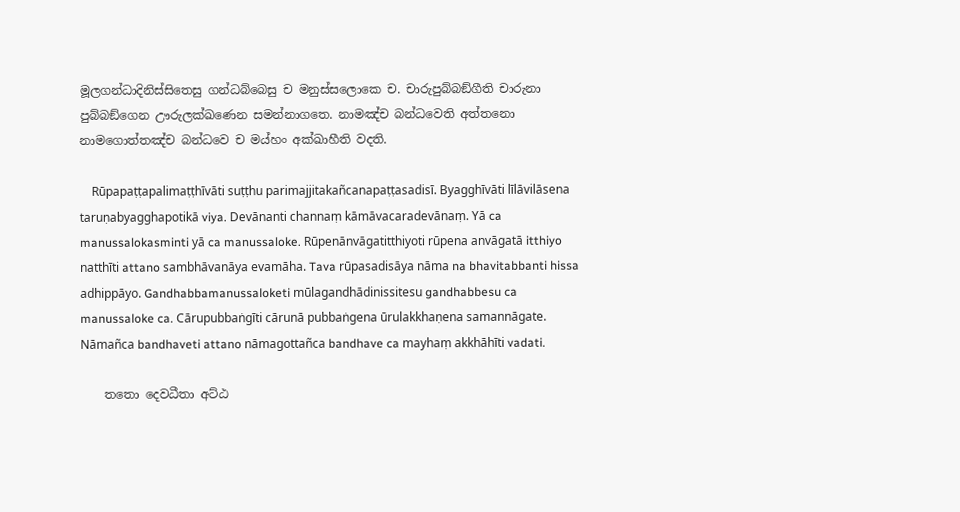මූලගන්‌ධාදිනිස්‌සිතෙසු ගන්‌ධබ්‌බෙසු ච මනුස්‌සලොකෙ ච. චාරුපුබ්‌බඞ්‌ගීති චාරුනා පුබ්‌බඞ්‌ගෙන ඌරුලක්‌ඛණෙන සමන්‌නාගතෙ. නාමඤ්‌ච බන්‌ධවෙති අත්‌තනො නාමගොත්‌තඤ්‌ච බන්‌ධවෙ ච මය්‌හං අක්‌ඛාහීති වදති.

    Rūpapaṭṭapalimaṭṭhīvāti suṭṭhu parimajjitakañcanapaṭṭasadisī. Byagghīvāti līlāvilāsena taruṇabyagghapotikā viya. Devānanti channaṃ kāmāvacaradevānaṃ. Yā ca manussalokasminti yā ca manussaloke. Rūpenānvāgatitthiyoti rūpena anvāgatā itthiyo natthīti attano sambhāvanāya evamāha. Tava rūpasadisāya nāma na bhavitabbanti hissa adhippāyo. Gandhabbamanussaloketi mūlagandhādinissitesu gandhabbesu ca manussaloke ca. Cārupubbaṅgīti cārunā pubbaṅgena ūrulakkhaṇena samannāgate. Nāmañca bandhaveti attano nāmagottañca bandhave ca mayhaṃ akkhāhīti vadati.

    තතො දෙවධීතා අට්‌ඨ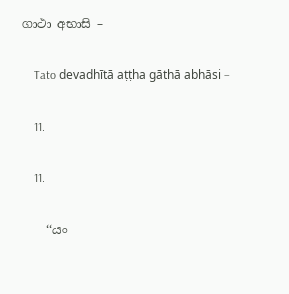ගාථා අභාසි –

    Tato devadhītā aṭṭha gāthā abhāsi –

    11.

    11.

    ‘‘යං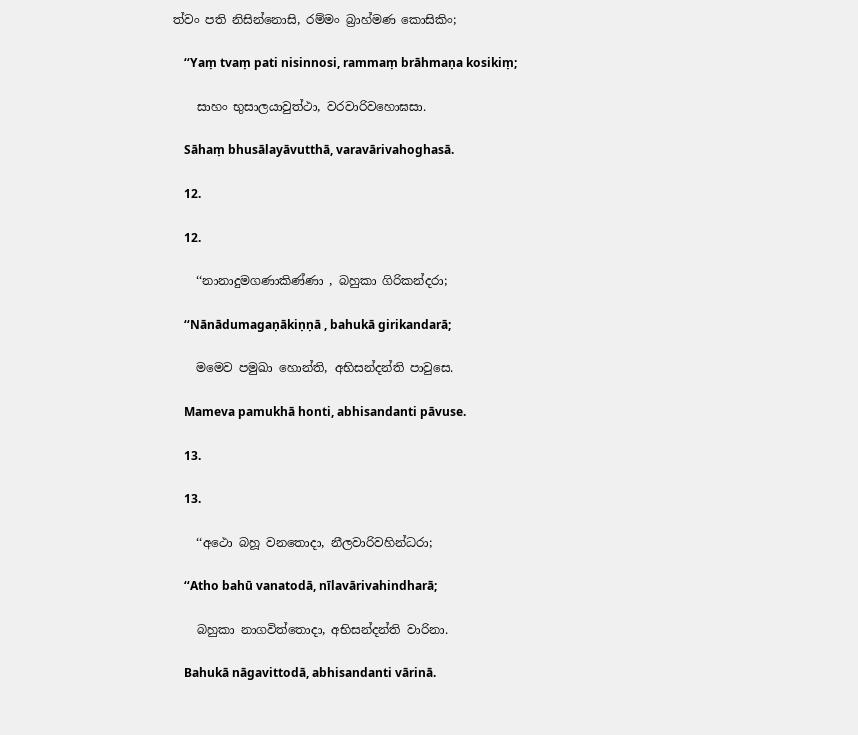ත්‌වං පති නිසින්‌නොසි, රම්‌මං බ්‍රාහ්‌මණ කොසිකිං;

    ‘‘Yaṃ tvaṃ pati nisinnosi, rammaṃ brāhmaṇa kosikiṃ;

    සාහං භුසාලයාවුත්‌ථා, වරවාරිවහොඝසා.

    Sāhaṃ bhusālayāvutthā, varavārivahoghasā.

    12.

    12.

    ‘‘නානාදුමගණාකිණ්‌ණා , බහුකා ගිරිකන්‌දරා;

    ‘‘Nānādumagaṇākiṇṇā , bahukā girikandarā;

    මමෙව පමුඛා හොන්‌ති, අභිසන්‌දන්‌ති පාවුසෙ.

    Mameva pamukhā honti, abhisandanti pāvuse.

    13.

    13.

    ‘‘අථො බහූ වනතොදා, නීලවාරිවහින්‌ධරා;

    ‘‘Atho bahū vanatodā, nīlavārivahindharā;

    බහුකා නාගවිත්‌තොදා, අභිසන්‌දන්‌ති වාරිනා.

    Bahukā nāgavittodā, abhisandanti vārinā.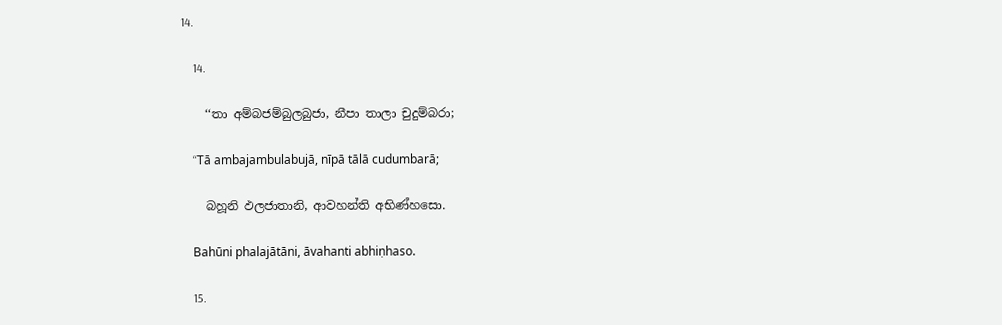14.

    14.

    ‘‘තා අම්‌බජම්‌බුලබුජා, නීපා තාලා චුදුම්‌බරා;

    ‘‘Tā ambajambulabujā, nīpā tālā cudumbarā;

    බහූනි ඵලජාතානි, ආවහන්‌ති අභිණ්‌හසො.

    Bahūni phalajātāni, āvahanti abhiṇhaso.

    15.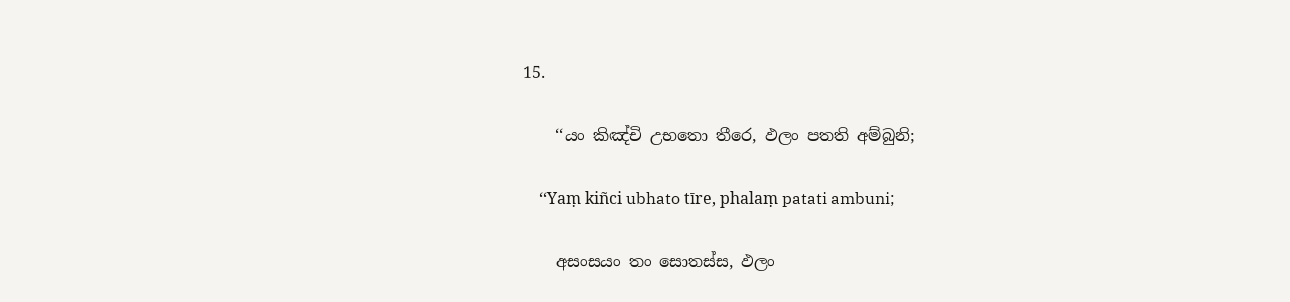15.

    ‘‘යං කිඤ්‌චි උභතො තීරෙ, ඵලං පතති අම්‌බුනි;

    ‘‘Yaṃ kiñci ubhato tīre, phalaṃ patati ambuni;

    අසංසයං තං සොතස්‌ස, ඵලං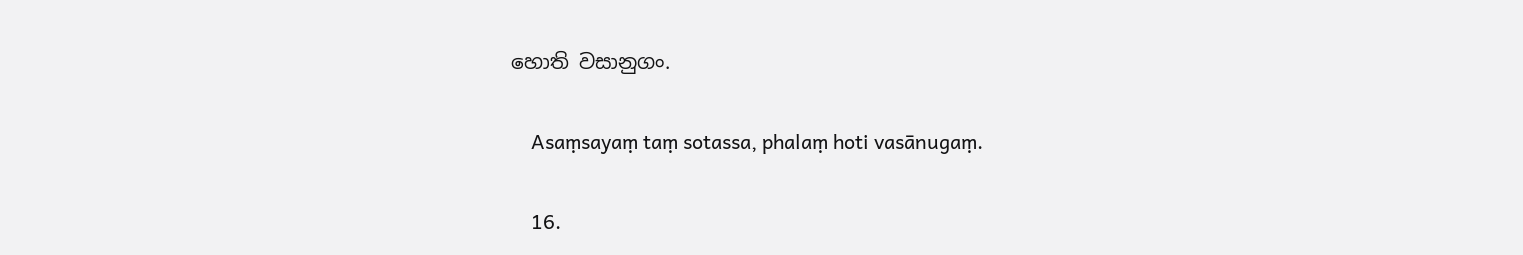හොති වසානුගං.

    Asaṃsayaṃ taṃ sotassa, phalaṃ hoti vasānugaṃ.

    16.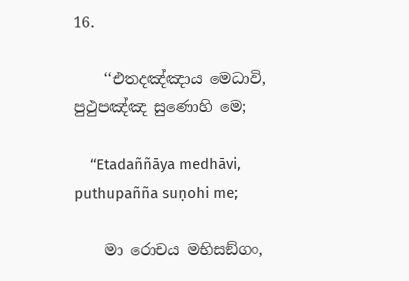16.

    ‘‘එතදඤ්‌ඤාය මෙධාවි, පුථුපඤ්‌ඤ සුණොහි මෙ;

    ‘‘Etadaññāya medhāvi, puthupañña suṇohi me;

    මා රොචය මභිසඞ්‌ගං,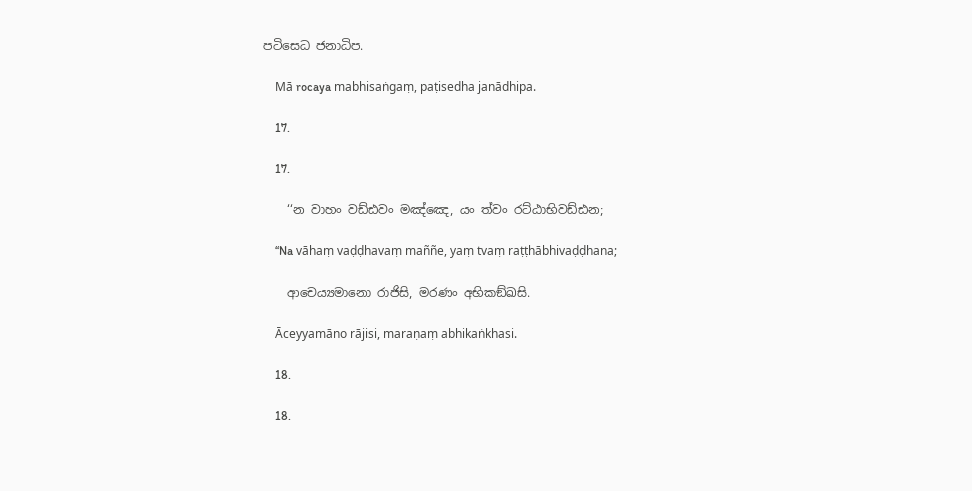පටිසෙධ ජනාධිප.

    Mā rocaya mabhisaṅgaṃ, paṭisedha janādhipa.

    17.

    17.

    ‘‘න වාහං වඩ්‌ඪවං මඤ්‌ඤෙ, යං ත්‌වං රට්‌ඨාභිවඩ්‌ඪන;

    ‘‘Na vāhaṃ vaḍḍhavaṃ maññe, yaṃ tvaṃ raṭṭhābhivaḍḍhana;

    ආචෙය්‍යමානො රාජිසි, මරණං අභිකඞ්‌ඛසි.

    Āceyyamāno rājisi, maraṇaṃ abhikaṅkhasi.

    18.

    18.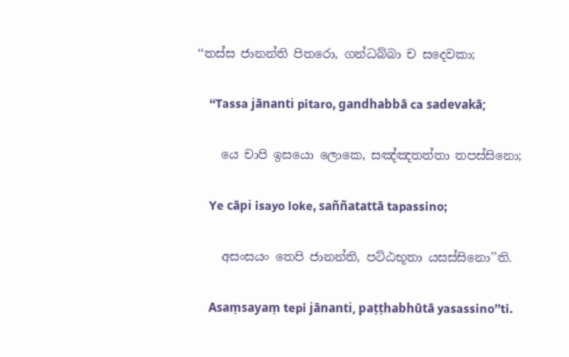‘‘තස්‌ස ජානන්‌ති පිතරො, ගන්‌ධබ්‌බා ච සදෙවකා;

    ‘‘Tassa jānanti pitaro, gandhabbā ca sadevakā;

    යෙ චාපි ඉසයො ලොකෙ, සඤ්‌ඤතත්‌තා තපස්‌සිනො;

    Ye cāpi isayo loke, saññatattā tapassino;

    අසංසයං තෙපි ජානන්‌ති, පට්‌ඨභූතා යසස්‌සිනො’’ති.

    Asaṃsayaṃ tepi jānanti, paṭṭhabhūtā yasassino’’ti.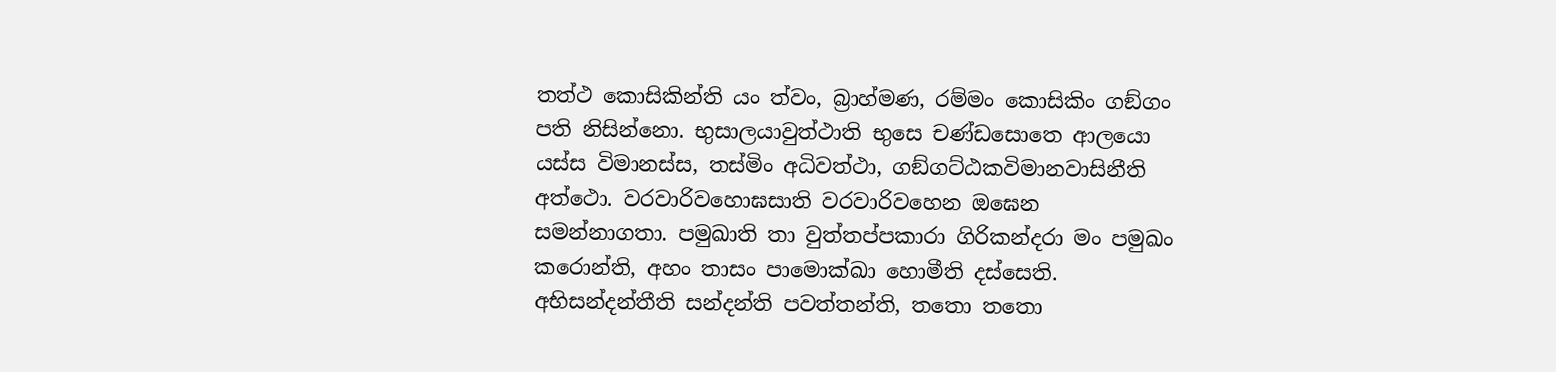තත්‌ථ කොසිකින්‌ති යං ත්‌වං, බ්‍රාහ්‌මණ, රම්‌මං කොසිකිං ගඞ්‌ගං පති නිසින්‌නො. භුසාලයාවුත්‌ථාති භුසෙ චණ්‌ඩසොතෙ ආලයො යස්‌ස විමානස්‌ස, තස්‌මිං අධිවත්‌ථා, ගඞ්‌ගට්‌ඨකවිමානවාසිනීති අත්‌ථො. වරවාරිවහොඝසාති වරවාරිවහෙන ඔඝෙන සමන්‌නාගතා. පමුඛාති තා වුත්‌තප්‌පකාරා ගිරිකන්‌දරා මං පමුඛං කරොන්‌ති, අහං තාසං පාමොක්‌ඛා හොමීති දස්‌සෙති. අභිසන්‌දන්‌තීති සන්‌දන්‌ති පවත්‌තන්‌ති, තතො තතො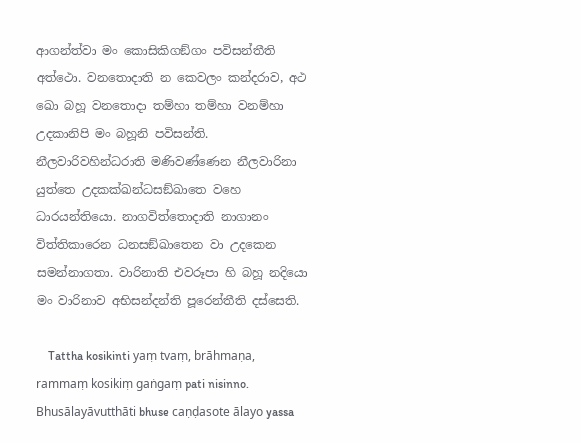ආගන්‌ත්‌වා මං කොසිකිගඞ්‌ගං පවිසන්‌තීති අත්‌ථො. වනතොදාති න කෙවලං කන්‌දරාව, අථ ඛො බහූ වනතොදා තම්‌හා තම්‌හා වනම්‌හා උදකානිපි මං බහූනි පවිසන්‌ති. නීලවාරිවහින්‌ධරාති මණිවණ්‌ණෙන නීලවාරිනා යුත්‌තෙ උදකක්‌ඛන්‌ධසඞ්‌ඛාතෙ වහෙ ධාරයන්‌තියො. නාගවිත්‌තොදාති නාගානං විත්‌තිකාරෙන ධනසඞ්‌ඛාතෙන වා උදකෙන සමන්‌නාගතා. වාරිනාති එවරූපා හි බහූ නදියො මං වාරිනාව අභිසන්‌දන්‌ති පූරෙන්‌තීති දස්‌සෙති.

    Tattha kosikinti yaṃ tvaṃ, brāhmaṇa, rammaṃ kosikiṃ gaṅgaṃ pati nisinno. Bhusālayāvutthāti bhuse caṇḍasote ālayo yassa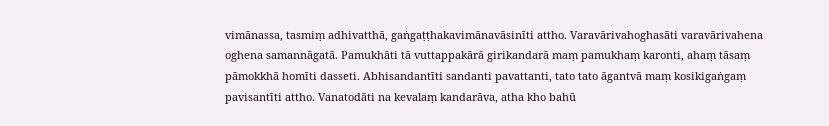vimānassa, tasmiṃ adhivatthā, gaṅgaṭṭhakavimānavāsinīti attho. Varavārivahoghasāti varavārivahena oghena samannāgatā. Pamukhāti tā vuttappakārā girikandarā maṃ pamukhaṃ karonti, ahaṃ tāsaṃ pāmokkhā homīti dasseti. Abhisandantīti sandanti pavattanti, tato tato āgantvā maṃ kosikigaṅgaṃ pavisantīti attho. Vanatodāti na kevalaṃ kandarāva, atha kho bahū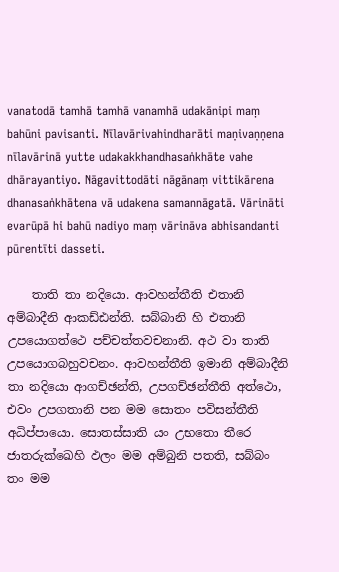vanatodā tamhā tamhā vanamhā udakānipi maṃ bahūni pavisanti. Nīlavārivahindharāti maṇivaṇṇena nīlavārinā yutte udakakkhandhasaṅkhāte vahe dhārayantiyo. Nāgavittodāti nāgānaṃ vittikārena dhanasaṅkhātena vā udakena samannāgatā. Vārināti evarūpā hi bahū nadiyo maṃ vārināva abhisandanti pūrentīti dasseti.

    තාති තා නදියො. ආවහන්‌තීති එතානි අම්‌බාදීනි ආකඩ්‌ඪන්‌ති. සබ්‌බානි හි එතානි උපයොගත්‌ථෙ පච්‌චත්‌තවචනානි. අථ වා තාති උපයොගබහුවචනං. ආවහන්‌තීති ඉමානි අම්‌බාදීනි තා නදියො ආගච්‌ඡන්‌ති, උපගච්‌ඡන්‌තීති අත්‌ථො, එවං උපගතානි පන මම සොතං පවිසන්‌තීති අධිප්‌පායො. සොතස්‌සාති යං උභතො තීරෙ ජාතරුක්‌ඛෙහි ඵලං මම අම්‌බුනි පතති, සබ්‌බං තං මම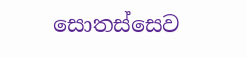සොතස්‌සෙව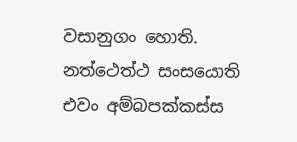වසානුගං හොති. නත්‌ථෙත්‌ථ සංසයොති එවං අම්‌බපක්‌කස්‌ස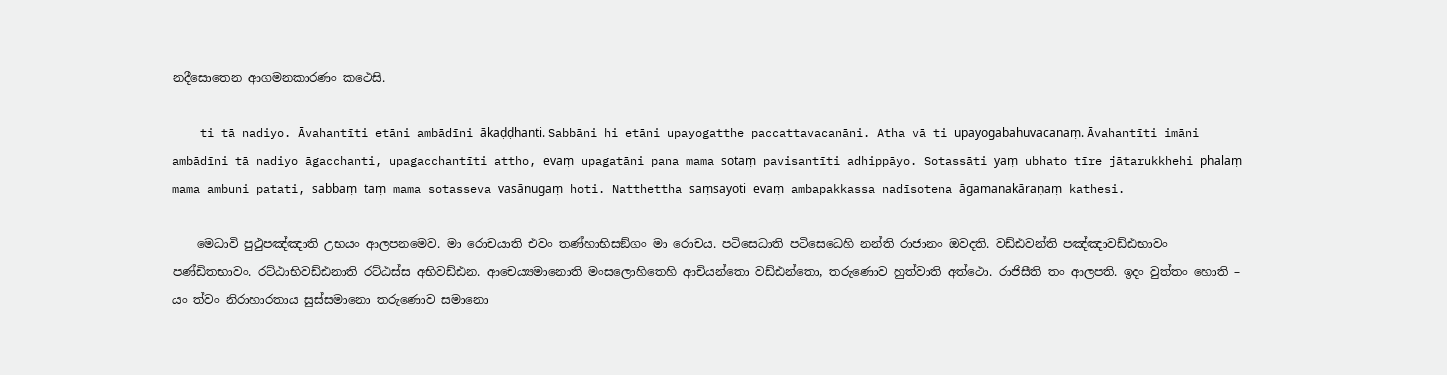නදීසොතෙන ආගමනකාරණං කථෙසි.

    ti tā nadiyo. Āvahantīti etāni ambādīni ākaḍḍhanti. Sabbāni hi etāni upayogatthe paccattavacanāni. Atha vā ti upayogabahuvacanaṃ. Āvahantīti imāni ambādīni tā nadiyo āgacchanti, upagacchantīti attho, evaṃ upagatāni pana mama sotaṃ pavisantīti adhippāyo. Sotassāti yaṃ ubhato tīre jātarukkhehi phalaṃ mama ambuni patati, sabbaṃ taṃ mama sotasseva vasānugaṃ hoti. Natthettha saṃsayoti evaṃ ambapakkassa nadīsotena āgamanakāraṇaṃ kathesi.

    මෙධාවි පුථුපඤ්‌ඤාති උභයං ආලපනමෙව. මා රොචයාති එවං තණ්‌හාභිසඞ්‌ගං මා රොචය. පටිසෙධාති පටිසෙධෙහි නන්‌ති රාජානං ඔවදති. වඩ්‌ඪවන්‌ති පඤ්‌ඤාවඩ්‌ඪභාවං පණ්‌ඩිතභාවං. රට්‌ඨාභිවඩ්‌ඪනාති රට්‌ඨස්‌ස අභිවඩ්‌ඪන. ආචෙය්‍යමානොති මංසලොහිතෙහි ආචියන්‌තො වඩ්‌ඪන්‌තො, තරුණොව හුත්‌වාති අත්‌ථො. රාජිසීති තං ආලපති. ඉදං වුත්‌තං හොති – යං ත්‌වං නිරාහාරතාය සුස්‌සමානො තරුණොව සමානො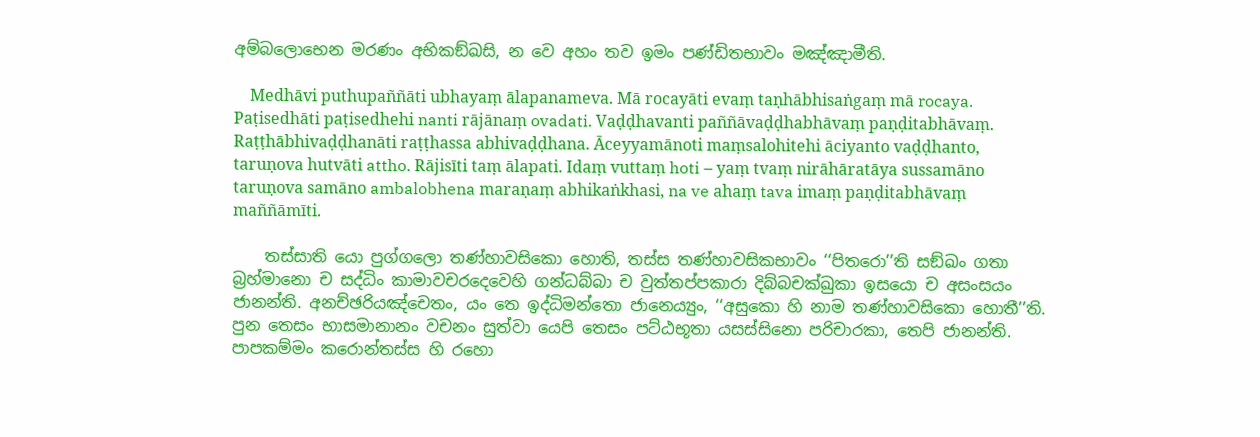අම්‌බලොභෙන මරණං අභිකඞ්‌ඛසි, න වෙ අහං තව ඉමං පණ්‌ඩිතභාවං මඤ්‌ඤාමීති.

    Medhāvi puthupaññāti ubhayaṃ ālapanameva. Mā rocayāti evaṃ taṇhābhisaṅgaṃ mā rocaya. Paṭisedhāti paṭisedhehi nanti rājānaṃ ovadati. Vaḍḍhavanti paññāvaḍḍhabhāvaṃ paṇḍitabhāvaṃ. Raṭṭhābhivaḍḍhanāti raṭṭhassa abhivaḍḍhana. Āceyyamānoti maṃsalohitehi āciyanto vaḍḍhanto, taruṇova hutvāti attho. Rājisīti taṃ ālapati. Idaṃ vuttaṃ hoti – yaṃ tvaṃ nirāhāratāya sussamāno taruṇova samāno ambalobhena maraṇaṃ abhikaṅkhasi, na ve ahaṃ tava imaṃ paṇḍitabhāvaṃ maññāmīti.

    තස්‌සාති යො පුග්‌ගලො තණ්‌හාවසිකො හොති, තස්‌ස තණ්‌හාවසිකභාවං ‘‘පිතරො’’ති සඞ්‌ඛං ගතා බ්‍රහ්‌මානො ච සද්‌ධිං කාමාවචරදෙවෙහි ගන්‌ධබ්‌බා ච වුත්‌තප්‌පකාරා දිබ්‌බචක්‌ඛුකා ඉසයො ච අසංසයං ජානන්‌ති. අනච්‌ඡරියඤ්‌චෙතං, යං තෙ ඉද්‌ධිමන්‌තො ජානෙය්‍යුං, ‘‘අසුකො හි නාම තණ්‌හාවසිකො හොතී’’ති. පුන තෙසං භාසමානානං වචනං සුත්‌වා යෙපි තෙසං පට්‌ඨභූතා යසස්‌සිනො පරිචාරකා, තෙපි ජානන්‌ති. පාපකම්‌මං කරොන්‌තස්‌ස හි රහො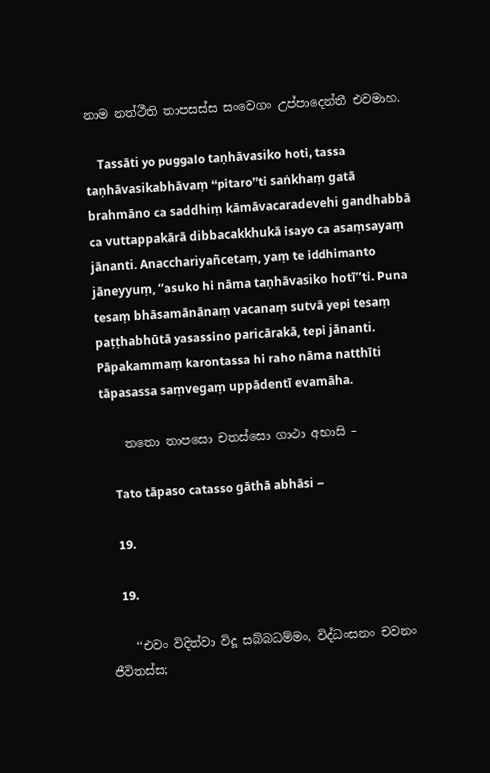නාම නත්‌ථීති තාපසස්‌ස සංවෙගං උප්‌පාදෙන්‌තී එවමාහ.

    Tassāti yo puggalo taṇhāvasiko hoti, tassa taṇhāvasikabhāvaṃ ‘‘pitaro’’ti saṅkhaṃ gatā brahmāno ca saddhiṃ kāmāvacaradevehi gandhabbā ca vuttappakārā dibbacakkhukā isayo ca asaṃsayaṃ jānanti. Anacchariyañcetaṃ, yaṃ te iddhimanto jāneyyuṃ, ‘‘asuko hi nāma taṇhāvasiko hotī’’ti. Puna tesaṃ bhāsamānānaṃ vacanaṃ sutvā yepi tesaṃ paṭṭhabhūtā yasassino paricārakā, tepi jānanti. Pāpakammaṃ karontassa hi raho nāma natthīti tāpasassa saṃvegaṃ uppādentī evamāha.

    තතො තාපසො චතස්‌සො ගාථා අභාසි –

    Tato tāpaso catasso gāthā abhāsi –

    19.

    19.

    ‘‘එවං විදිත්‌වා විදූ සබ්‌බධම්‌මං, විද්‌ධංසනං චවනං ජීවිතස්‌ස;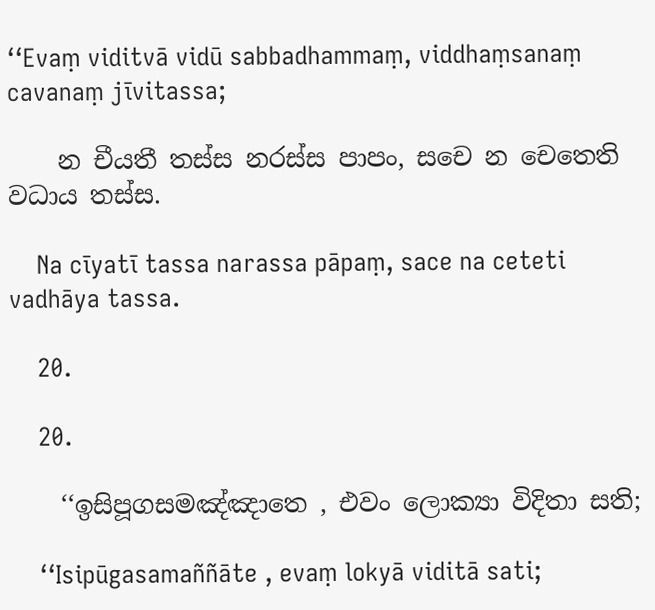‘‘Evaṃ viditvā vidū sabbadhammaṃ, viddhaṃsanaṃ cavanaṃ jīvitassa;

    න චීයතී තස්‌ස නරස්‌ස පාපං, සචෙ න චෙතෙති වධාය තස්‌ස.

    Na cīyatī tassa narassa pāpaṃ, sace na ceteti vadhāya tassa.

    20.

    20.

    ‘‘ඉසිපූගසමඤ්‌ඤාතෙ , එවං ලොක්‍යා විදිතා සති;

    ‘‘Isipūgasamaññāte , evaṃ lokyā viditā sati;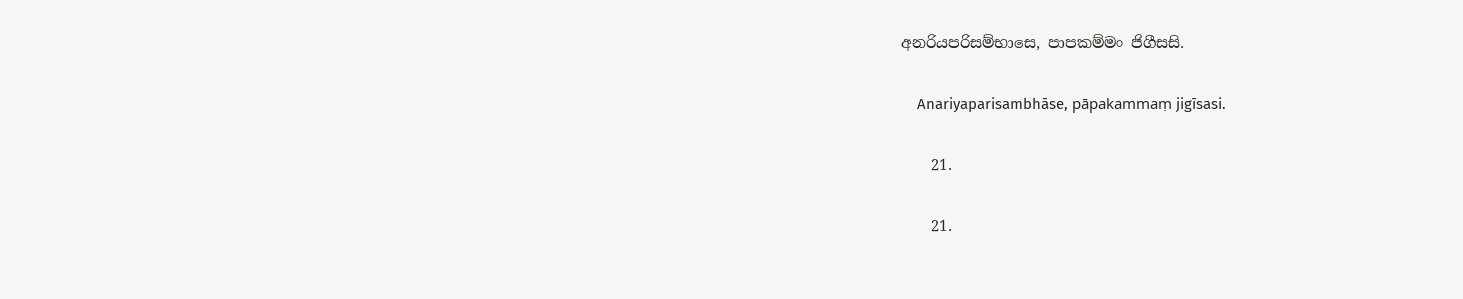අනරියපරිසම්‌භාසෙ, පාපකම්‌මං ජිගීසසි.

    Anariyaparisambhāse, pāpakammaṃ jigīsasi.

    21.

    21.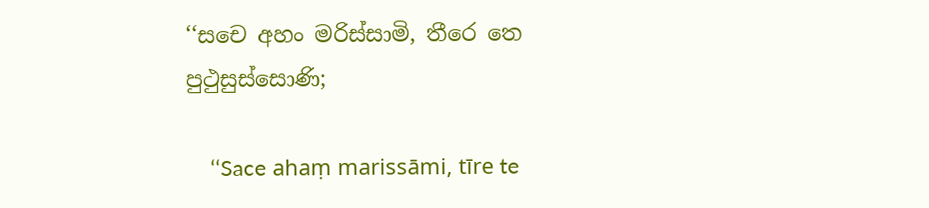‘‘සචෙ අහං මරිස්‌සාමි, තීරෙ තෙ පුථුසුස්‌සොණි;

    ‘‘Sace ahaṃ marissāmi, tīre te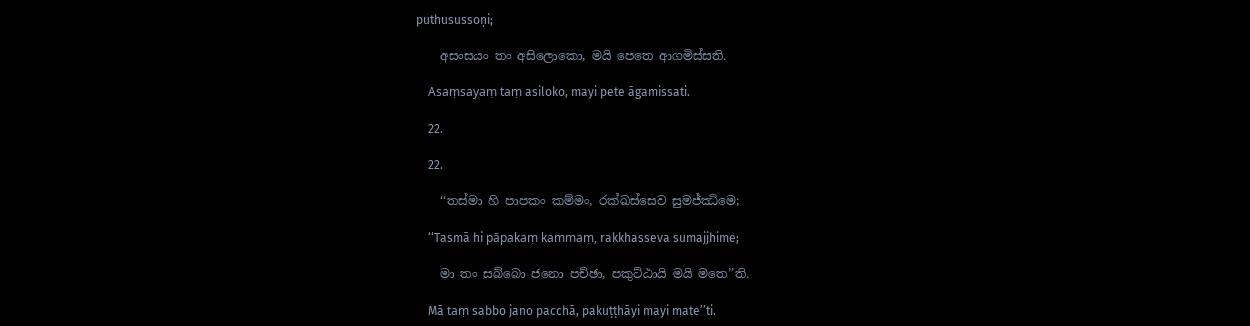puthusussoṇi;

    අසංසයං තං අසිලොකො, මයි පෙතෙ ආගමිස්‌සති.

    Asaṃsayaṃ taṃ asiloko, mayi pete āgamissati.

    22.

    22.

    ‘‘තස්‌මා හි පාපකං කම්‌මං, රක්‌ඛස්‌සෙව සුමජ්‌ඣිමෙ;

    ‘‘Tasmā hi pāpakaṃ kammaṃ, rakkhasseva sumajjhime;

    මා තං සබ්‌බො ජනො පච්‌ඡා, පකුට්‌ඨායි මයි මතෙ’’ති.

    Mā taṃ sabbo jano pacchā, pakuṭṭhāyi mayi mate’’ti.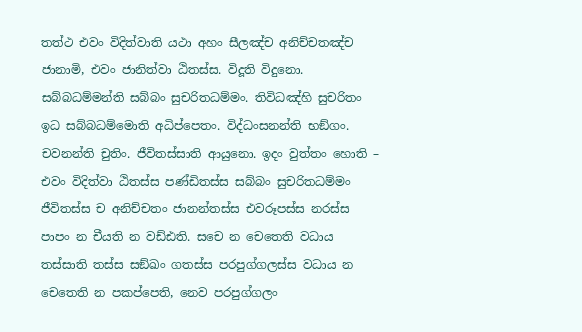තත්‌ථ එවං විදිත්‌වාති යථා අහං සීලඤ්‌ච අනිච්‌චතඤ්‌ච ජානාමි, එවං ජානිත්‌වා ඨිතස්‌ස. විදූති විදුනො. සබ්‌බධම්‌මන්‌ති සබ්‌බං සුචරිතධම්‌මං. තිවිධඤ්‌හි සුචරිතං ඉධ සබ්‌බධම්‌මොති අධිප්‌පෙතං. විද්‌ධංසනන්‌ති භඞ්‌ගං. චවනන්‌ති චුතිං. ජීවිතස්‌සාති ආයුනො. ඉදං වුත්‌තං හොති – එවං විදිත්‌වා ඨිතස්‌ස පණ්‌ඩිතස්‌ස සබ්‌බං සුචරිතධම්‌මං ජීවිතස්‌ස ච අනිච්‌චතං ජානන්‌තස්‌ස එවරූපස්‌ස නරස්‌ස පාපං න චීයති න වඩ්‌ඪති. සචෙ න චෙතෙති වධාය තස්‌සාති තස්‌ස සඞ්‌ඛං ගතස්‌ස පරපුග්‌ගලස්‌ස වධාය න චෙතෙති න පකප්‌පෙති, නෙව පරපුග්‌ගලං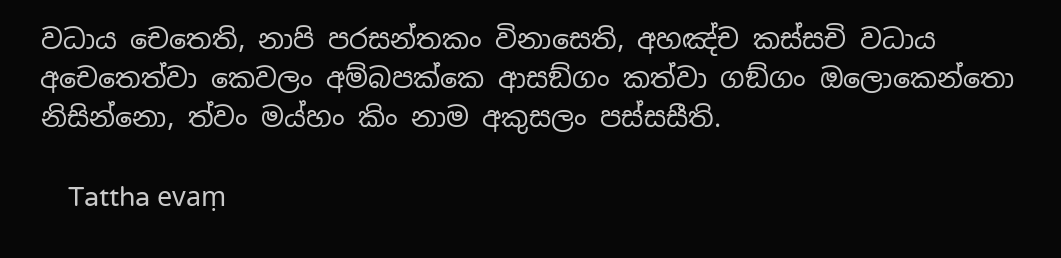වධාය චෙතෙති, නාපි පරසන්‌තකං විනාසෙති, අහඤ්‌ච කස්‌සචි වධාය අචෙතෙත්‌වා කෙවලං අම්‌බපක්‌කෙ ආසඞ්‌ගං කත්‌වා ගඞ්‌ගං ඔලොකෙන්‌තො නිසින්‌නො, ත්‌වං මය්‌හං කිං නාම අකුසලං පස්‌සසීති.

    Tattha evaṃ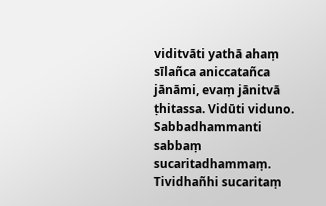viditvāti yathā ahaṃ sīlañca aniccatañca jānāmi, evaṃ jānitvā ṭhitassa. Vidūti viduno. Sabbadhammanti sabbaṃ sucaritadhammaṃ. Tividhañhi sucaritaṃ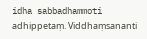idha sabbadhammoti adhippetaṃ. Viddhaṃsananti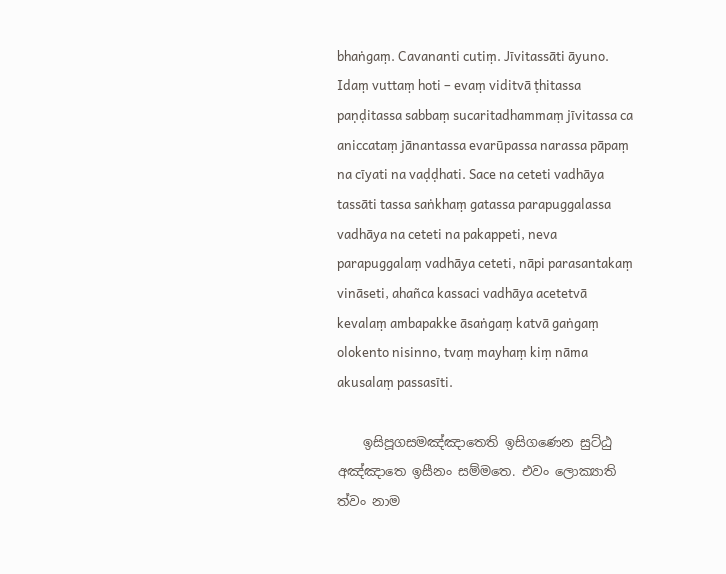bhaṅgaṃ. Cavananti cutiṃ. Jīvitassāti āyuno. Idaṃ vuttaṃ hoti – evaṃ viditvā ṭhitassa paṇḍitassa sabbaṃ sucaritadhammaṃ jīvitassa ca aniccataṃ jānantassa evarūpassa narassa pāpaṃ na cīyati na vaḍḍhati. Sace na ceteti vadhāya tassāti tassa saṅkhaṃ gatassa parapuggalassa vadhāya na ceteti na pakappeti, neva parapuggalaṃ vadhāya ceteti, nāpi parasantakaṃ vināseti, ahañca kassaci vadhāya acetetvā kevalaṃ ambapakke āsaṅgaṃ katvā gaṅgaṃ olokento nisinno, tvaṃ mayhaṃ kiṃ nāma akusalaṃ passasīti.

    ඉසිපූගසමඤ්‌ඤාතෙති ඉසිගණෙන සුට්‌ඨු අඤ්‌ඤාතෙ ඉසීනං සම්‌මතෙ. එවං ලොක්‍යාති ත්‌වං නාම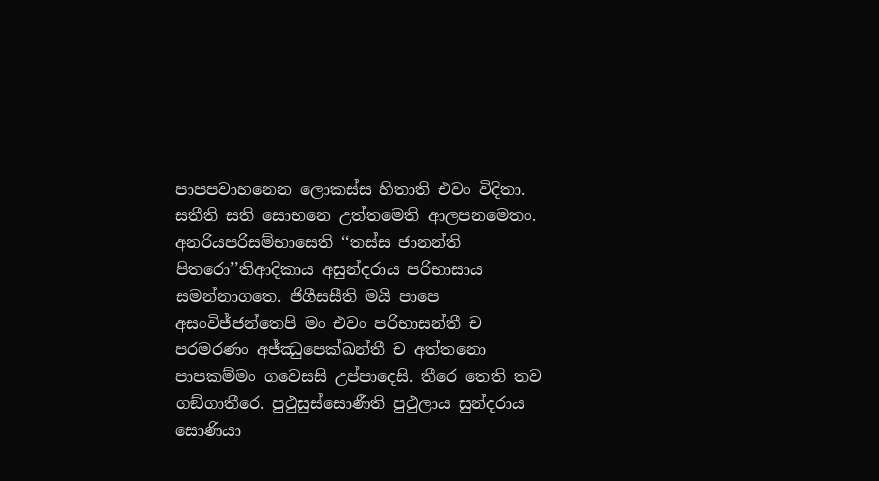පාපපවාහනෙන ලොකස්‌ස හිතාති එවං විදිතා. සතීති සති සොභනෙ උත්‌තමෙති ආලපනමෙතං. අනරියපරිසම්‌භාසෙති ‘‘තස්‌ස ජානන්‌ති පිතරො’’තිආදිකාය අසුන්‌දරාය පරිභාසාය සමන්‌නාගතෙ. ජිගීසසීති මයි පාපෙ අසංවිජ්‌ජන්‌තෙපි මං එවං පරිභාසන්‌තී ච පරමරණං අජ්‌ඣුපෙක්‌ඛන්‌තී ච අත්‌තනො පාපකම්‌මං ගවෙසසි උප්‌පාදෙසි. තීරෙ තෙති තව ගඞ්‌ගාතීරෙ. පුථුසුස්‌සොණීති පුථුලාය සුන්‌දරාය සොණියා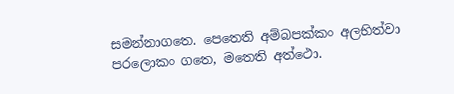සමන්‌නාගතෙ. පෙතෙති අම්‌බපක්‌කං අලභිත්‌වා පරලොකං ගතෙ, මතෙති අත්‌ථො.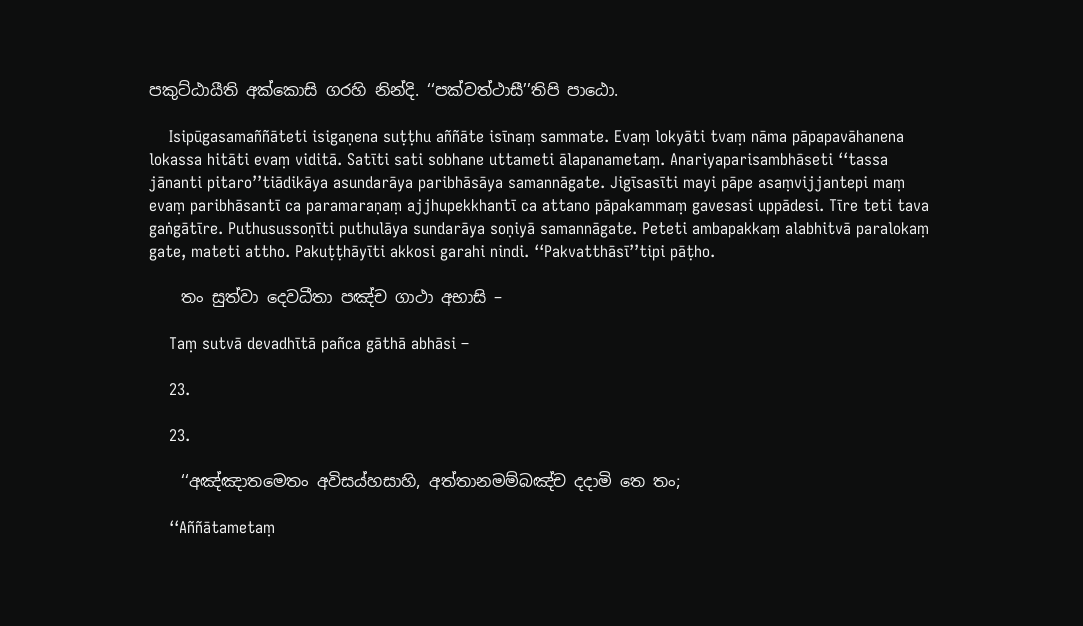පකුට්‌ඨායීති අක්‌කොසි ගරහි නින්‌දි. ‘‘පක්‌වත්‌ථාසී’’තිපි පාඨො.

    Isipūgasamaññāteti isigaṇena suṭṭhu aññāte isīnaṃ sammate. Evaṃ lokyāti tvaṃ nāma pāpapavāhanena lokassa hitāti evaṃ viditā. Satīti sati sobhane uttameti ālapanametaṃ. Anariyaparisambhāseti ‘‘tassa jānanti pitaro’’tiādikāya asundarāya paribhāsāya samannāgate. Jigīsasīti mayi pāpe asaṃvijjantepi maṃ evaṃ paribhāsantī ca paramaraṇaṃ ajjhupekkhantī ca attano pāpakammaṃ gavesasi uppādesi. Tīre teti tava gaṅgātīre. Puthusussoṇīti puthulāya sundarāya soṇiyā samannāgate. Peteti ambapakkaṃ alabhitvā paralokaṃ gate, mateti attho. Pakuṭṭhāyīti akkosi garahi nindi. ‘‘Pakvatthāsī’’tipi pāṭho.

    තං සුත්‌වා දෙවධීතා පඤ්‌ච ගාථා අභාසි –

    Taṃ sutvā devadhītā pañca gāthā abhāsi –

    23.

    23.

    ‘‘අඤ්‌ඤාතමෙතං අවිසය්‌හසාහි, අත්‌තානමම්‌බඤ්‌ච දදාමි තෙ තං;

    ‘‘Aññātametaṃ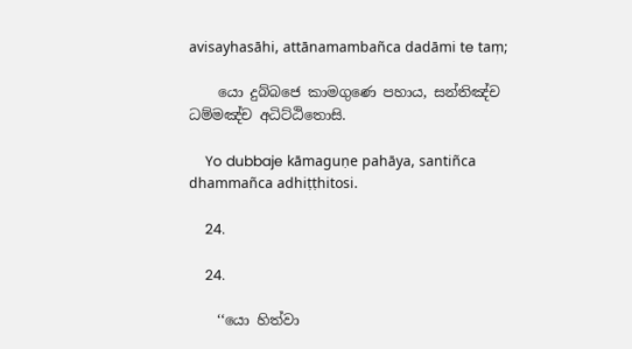avisayhasāhi, attānamambañca dadāmi te taṃ;

    යො දුබ්‌බජෙ කාමගුණෙ පහාය, සන්‌තිඤ්‌ච ධම්‌මඤ්‌ච අධිට්‌ඨිතොසි.

    Yo dubbaje kāmaguṇe pahāya, santiñca dhammañca adhiṭṭhitosi.

    24.

    24.

    ‘‘යො හිත්‌වා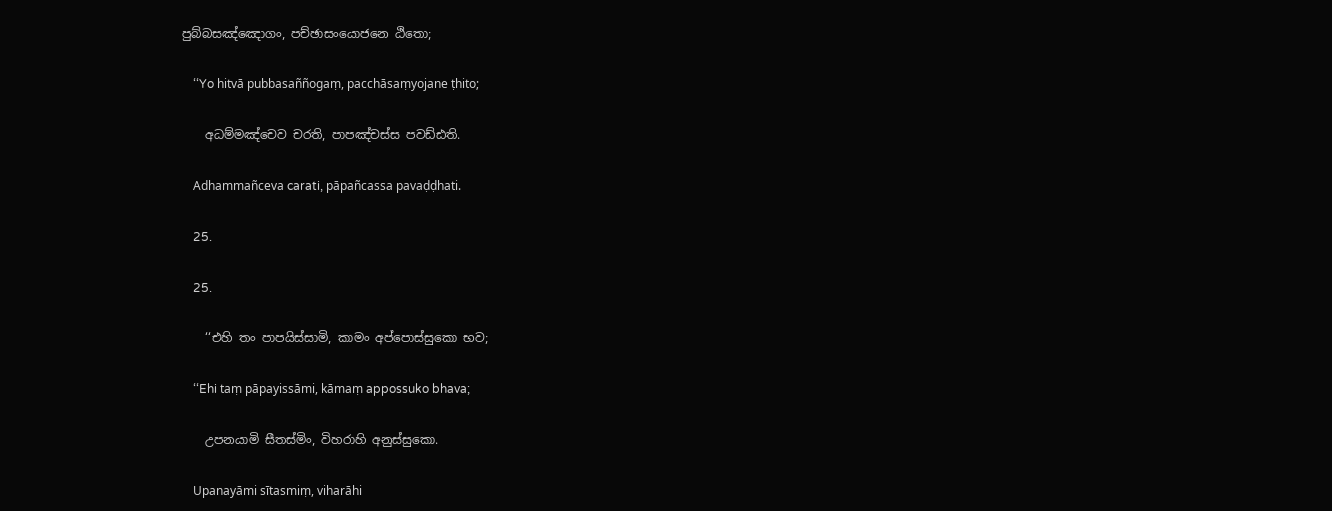පුබ්‌බසඤ්‌ඤොගං, පච්‌ඡාසංයොජනෙ ඨිතො;

    ‘‘Yo hitvā pubbasaññogaṃ, pacchāsaṃyojane ṭhito;

    අධම්‌මඤ්‌චෙව චරති, පාපඤ්‌චස්‌ස පවඩ්‌ඪති.

    Adhammañceva carati, pāpañcassa pavaḍḍhati.

    25.

    25.

    ‘‘එහි තං පාපයිස්‌සාමි, කාමං අප්‌පොස්‌සුකො භව;

    ‘‘Ehi taṃ pāpayissāmi, kāmaṃ appossuko bhava;

    උපනයාමි සීතස්‌මිං, විහරාහි අනුස්‌සුකො.

    Upanayāmi sītasmiṃ, viharāhi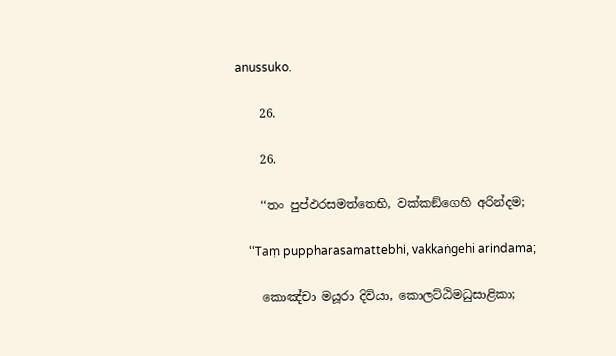anussuko.

    26.

    26.

    ‘‘තං පුප්‌ඵරසමත්‌තෙභි, වක්‌කඞ්‌ගෙහි අරින්‌දම;

    ‘‘Taṃ puppharasamattebhi, vakkaṅgehi arindama;

    කොඤ්‌චා මයූරා දිවියා, කොලට්‌ඨිමධුසාළිකා;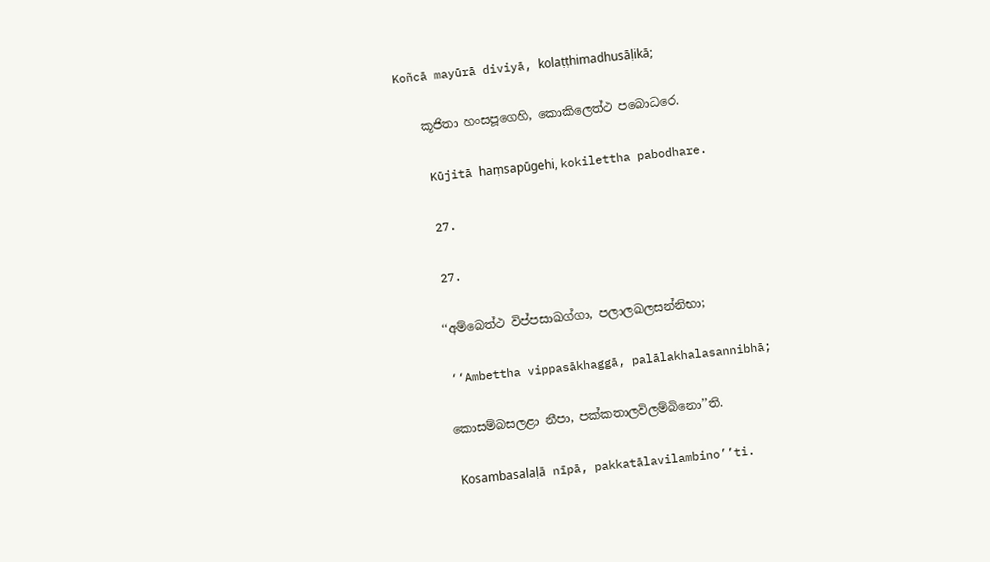Koñcā mayūrā diviyā, kolaṭṭhimadhusāḷikā;

    කූජිතා හංසපූගෙහි, කොකිලෙත්‌ථ පබොධරෙ.

    Kūjitā haṃsapūgehi, kokilettha pabodhare.

    27.

    27.

    ‘‘අම්‌බෙත්‌ථ විප්‌පසාඛග්‌ගා, පලාලඛලසන්‌නිභා;

    ‘‘Ambettha vippasākhaggā, palālakhalasannibhā;

    කොසම්‌බසලළා නීපා, පක්‌කතාලවිලම්‌බිනො’’ති.

    Kosambasalaḷā nīpā, pakkatālavilambino’’ti.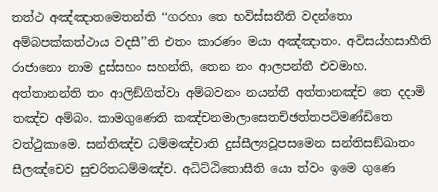තත්‌ථ අඤ්‌ඤාතමෙතන්‌ති ‘‘ගරහා තෙ භවිස්‌සතීති වදන්‌තො අම්‌බපක්‌කත්‌ථාය වදසී’’ති එතං කාරණං මයා අඤ්‌ඤාතං. අවිසය්‌හසාහීති රාජානො නාම දුස්‌සහං සහන්‌ති, තෙන නං ආලපන්‌තී එවමාහ. අත්‌තානන්‌ති තං ආලිඞ්‌ගිත්‌වා අම්‌බවනං නයන්‌තී අත්‌තානඤ්‌ච තෙ දදාමි තඤ්‌ච අම්‌බං. කාමගුණෙති කඤ්‌චනමාලාසෙතච්‌ඡත්‌තපටිමණ්‌ඩිතෙ වත්‌ථුකාමෙ. සන්‌තිඤ්‌ච ධම්‌මඤ්‌චාති දුස්‌සීල්‍යවූපසමෙන සන්‌තිසඞ්‌ඛාතං සීලඤ්‌චෙව සුචරිතධම්‌මඤ්‌ච. අධිට්‌ඨිතොසීති යො ත්‌වං ඉමෙ ගුණෙ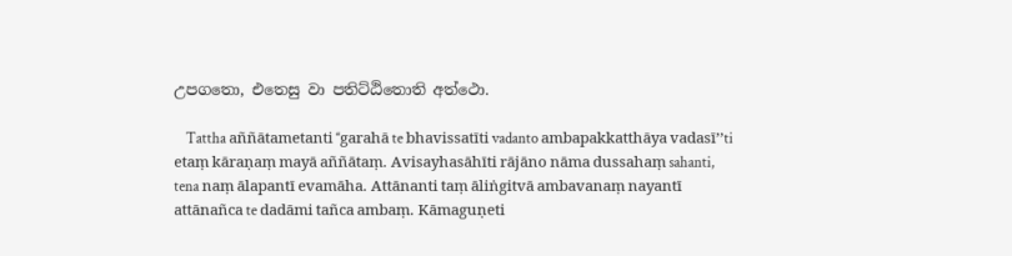උපගතො, එතෙසු වා පතිට්‌ඨිතොති අත්‌ථො.

    Tattha aññātametanti ‘‘garahā te bhavissatīti vadanto ambapakkatthāya vadasī’’ti etaṃ kāraṇaṃ mayā aññātaṃ. Avisayhasāhīti rājāno nāma dussahaṃ sahanti, tena naṃ ālapantī evamāha. Attānanti taṃ āliṅgitvā ambavanaṃ nayantī attānañca te dadāmi tañca ambaṃ. Kāmaguṇeti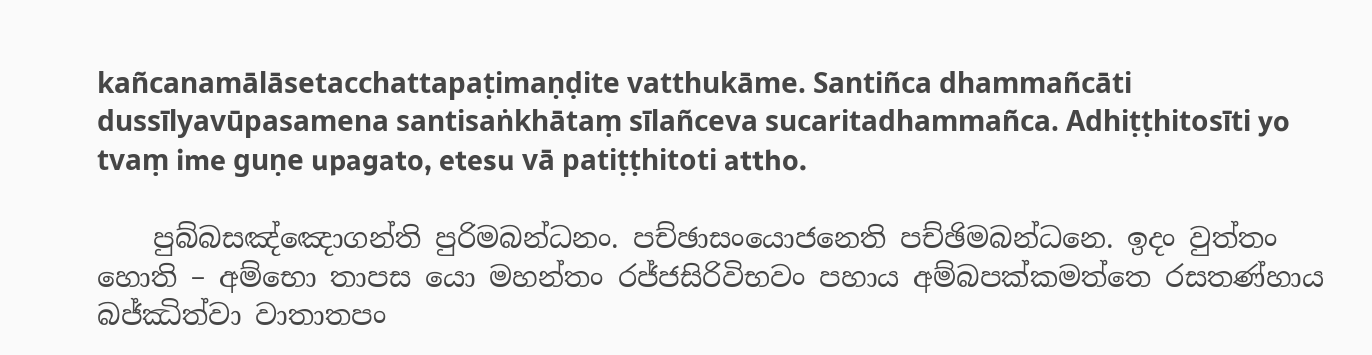kañcanamālāsetacchattapaṭimaṇḍite vatthukāme. Santiñca dhammañcāti dussīlyavūpasamena santisaṅkhātaṃ sīlañceva sucaritadhammañca. Adhiṭṭhitosīti yo tvaṃ ime guṇe upagato, etesu vā patiṭṭhitoti attho.

    පුබ්‌බසඤ්‌ඤොගන්‌ති පුරිමබන්‌ධනං. පච්‌ඡාසංයොජනෙති පච්‌ඡිමබන්‌ධනෙ. ඉදං වුත්‌තං හොති – අම්‌භො තාපස යො මහන්‌තං රජ්‌ජසිරිවිභවං පහාය අම්‌බපක්‌කමත්‌තෙ රසතණ්‌හාය බජ්‌ඣිත්‌වා වාතාතපං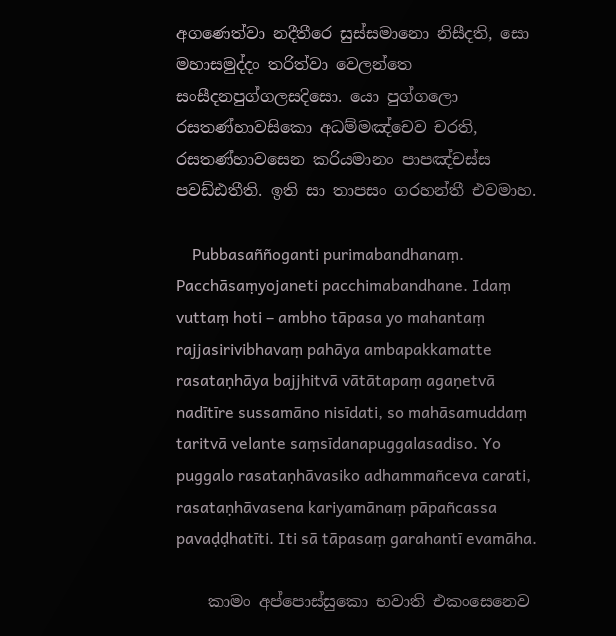අගණෙත්‌වා නදීතීරෙ සුස්‌සමානො නිසීදති, සො මහාසමුද්‌දං තරිත්‌වා වෙලන්‌තෙ සංසීදනපුග්‌ගලසදිසො. යො පුග්‌ගලො රසතණ්‌හාවසිකො අධම්‌මඤ්‌චෙව චරති, රසතණ්‌හාවසෙන කරියමානං පාපඤ්‌චස්‌ස පවඩ්‌ඪතීති. ඉති සා තාපසං ගරහන්‌තී එවමාහ.

    Pubbasaññoganti purimabandhanaṃ. Pacchāsaṃyojaneti pacchimabandhane. Idaṃ vuttaṃ hoti – ambho tāpasa yo mahantaṃ rajjasirivibhavaṃ pahāya ambapakkamatte rasataṇhāya bajjhitvā vātātapaṃ agaṇetvā nadītīre sussamāno nisīdati, so mahāsamuddaṃ taritvā velante saṃsīdanapuggalasadiso. Yo puggalo rasataṇhāvasiko adhammañceva carati, rasataṇhāvasena kariyamānaṃ pāpañcassa pavaḍḍhatīti. Iti sā tāpasaṃ garahantī evamāha.

    කාමං අප්‌පොස්‌සුකො භවාති එකංසෙනෙව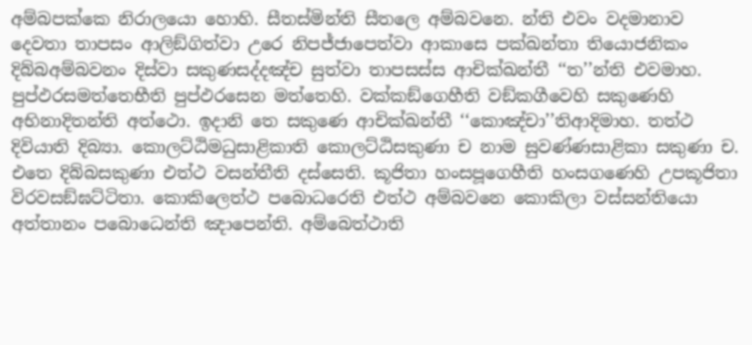අම්‌බපක්‌කෙ නිරාලයො හොහි. සීතස්‌මින්‌ති සීතලෙ අම්‌බවනෙ. න්‌ති එවං වදමානාව දෙවතා තාපසං ආලිඞ්‌ගිත්‌වා උරෙ නිපජ්‌ජාපෙත්‌වා ආකාසෙ පක්‌ඛන්‌තා තියොජනිකං දිබ්‌බඅම්‌බවනං දිස්‌වා සකුණසද්‌දඤ්‌ච සුත්‌වා තාපසස්‌ස ආචික්‌ඛන්‌තී ‘‘ත’’න්‌ති එවමාහ. පුප්‌ඵරසමත්‌තෙභීති පුප්‌ඵරසෙන මත්‌තෙහි. වක්‌කඞ්‌ගෙහීති වඞ්‌කගීවෙහි සකුණෙහි අභිනාදිතන්‌ති අත්‌ථො. ඉදානි තෙ සකුණෙ ආචික්‌ඛන්‌තී ‘‘කොඤ්‌චා’’තිආදිමාහ. තත්‌ථ දිවියාති දිබ්‍යා. කොලට්‌ඨිමධුසාළිකාති කොලට්‌ඨිසකුණා ච නාම සුවණ්‌ණසාළිකා සකුණා ච. එතෙ දිබ්‌බසකුණා එත්‌ථ වසන්‌තීති දස්‌සෙති. කූජිතා හංසපූගෙහීති හංසගණෙහි උපකූජිතා විරවසඞ්‌ඝට්‌ටිතා. කොකිලෙත්‌ථ පබොධරෙති එත්‌ථ අම්‌බවනෙ කොකිලා වස්‌සන්‌තියො අත්‌තානං පබොධෙන්‌ති ඤාපෙන්‌ති. අම්‌බෙත්‌ථාති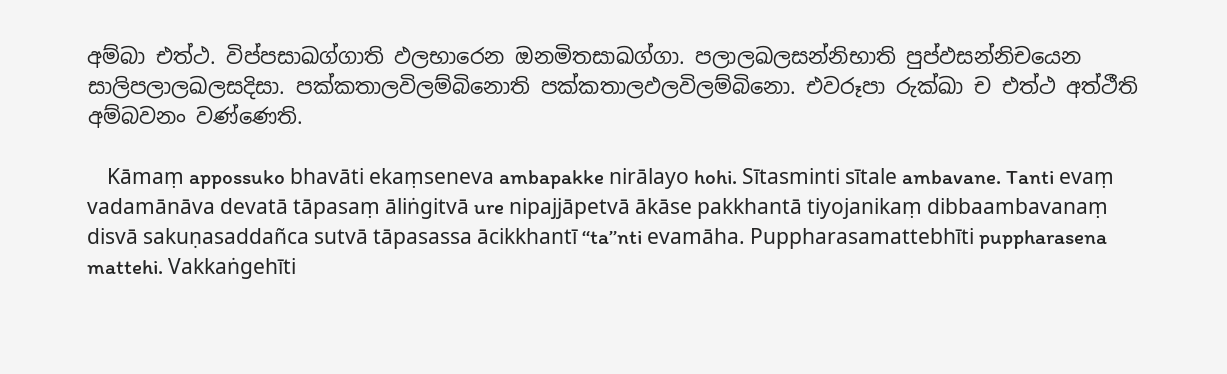අම්‌බා එත්‌ථ. විප්‌පසාඛග්‌ගාති ඵලභාරෙන ඔනමිතසාඛග්‌ගා. පලාලඛලසන්‌නිභාති පුප්‌ඵසන්‌නිචයෙන සාලිපලාලඛලසදිසා. පක්‌කතාලවිලම්‌බිනොති පක්‌කතාලඵලවිලම්‌බිනො. එවරූපා රුක්‌ඛා ච එත්‌ථ අත්‌ථීති අම්‌බවනං වණ්‌ණෙති.

    Kāmaṃ appossuko bhavāti ekaṃseneva ambapakke nirālayo hohi. Sītasminti sītale ambavane. Tanti evaṃ vadamānāva devatā tāpasaṃ āliṅgitvā ure nipajjāpetvā ākāse pakkhantā tiyojanikaṃ dibbaambavanaṃ disvā sakuṇasaddañca sutvā tāpasassa ācikkhantī ‘‘ta’’nti evamāha. Puppharasamattebhīti puppharasena mattehi. Vakkaṅgehīti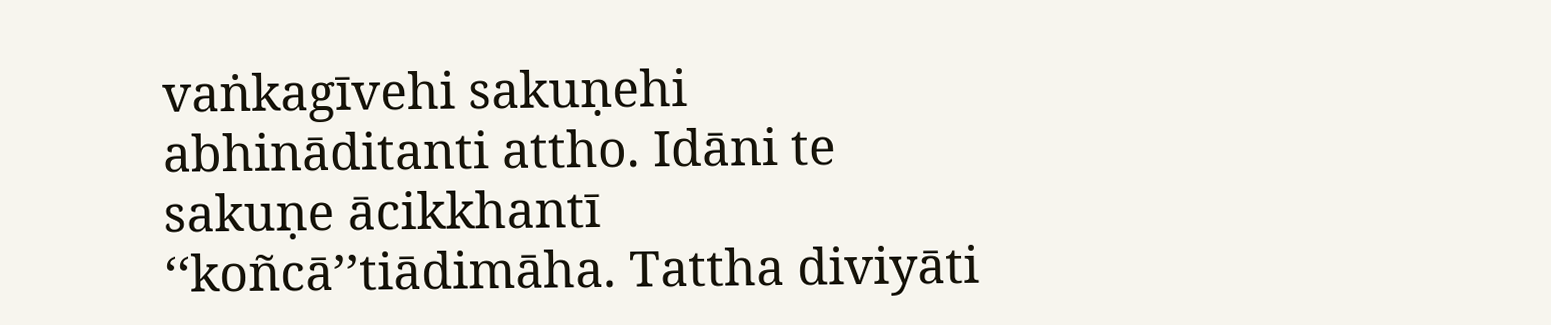vaṅkagīvehi sakuṇehi abhināditanti attho. Idāni te sakuṇe ācikkhantī ‘‘koñcā’’tiādimāha. Tattha diviyāti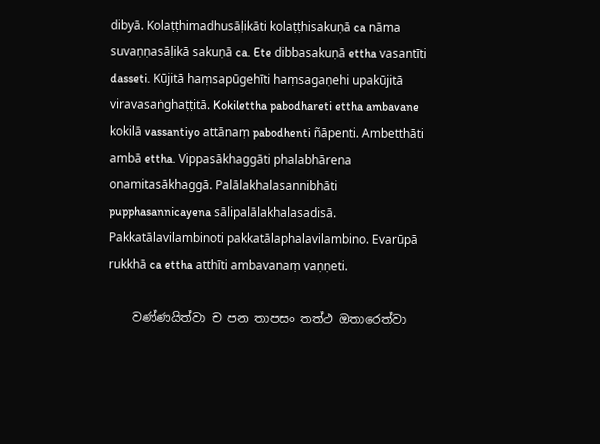dibyā. Kolaṭṭhimadhusāḷikāti kolaṭṭhisakuṇā ca nāma suvaṇṇasāḷikā sakuṇā ca. Ete dibbasakuṇā ettha vasantīti dasseti. Kūjitā haṃsapūgehīti haṃsagaṇehi upakūjitā viravasaṅghaṭṭitā. Kokilettha pabodhareti ettha ambavane kokilā vassantiyo attānaṃ pabodhenti ñāpenti. Ambetthāti ambā ettha. Vippasākhaggāti phalabhārena onamitasākhaggā. Palālakhalasannibhāti pupphasannicayena sālipalālakhalasadisā. Pakkatālavilambinoti pakkatālaphalavilambino. Evarūpā rukkhā ca ettha atthīti ambavanaṃ vaṇṇeti.

    වණ්‌ණයිත්‌වා ච පන තාපසං තත්‌ථ ඔතාරෙත්‌වා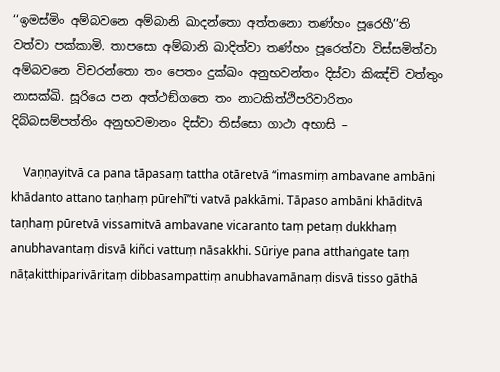‘‘ඉමස්‌මිං අම්‌බවනෙ අම්‌බානි ඛාදන්‌තො අත්‌තනො තණ්‌හං පූරෙහී’’ති වත්‌වා පක්‌කාමි. තාපසො අම්‌බානි ඛාදිත්‌වා තණ්‌හං පූරෙත්‌වා විස්‌සමිත්‌වා අම්‌බවනෙ විචරන්‌තො තං පෙතං දුක්‌ඛං අනුභවන්‌තං දිස්‌වා කිඤ්‌චි වත්‌තුං නාසක්‌ඛි. සූරියෙ පන අත්‌ථඞ්‌ගතෙ තං නාටකිත්‌ථිපරිවාරිතං දිබ්‌බසම්‌පත්‌තිං අනුභවමානං දිස්‌වා තිස්‌සො ගාථා අභාසි –

    Vaṇṇayitvā ca pana tāpasaṃ tattha otāretvā ‘‘imasmiṃ ambavane ambāni khādanto attano taṇhaṃ pūrehī’’ti vatvā pakkāmi. Tāpaso ambāni khāditvā taṇhaṃ pūretvā vissamitvā ambavane vicaranto taṃ petaṃ dukkhaṃ anubhavantaṃ disvā kiñci vattuṃ nāsakkhi. Sūriye pana atthaṅgate taṃ nāṭakitthiparivāritaṃ dibbasampattiṃ anubhavamānaṃ disvā tisso gāthā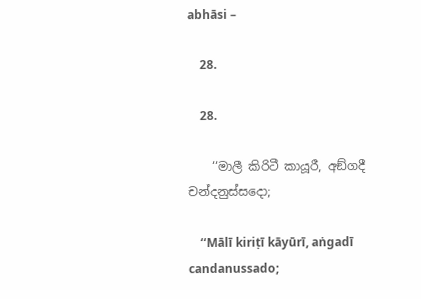abhāsi –

    28.

    28.

    ‘‘මාලී කිරිටී කායූරී, අඞ්‌ගදී චන්‌දනුස්‌සදො;

    ‘‘Mālī kiriṭī kāyūrī, aṅgadī candanussado;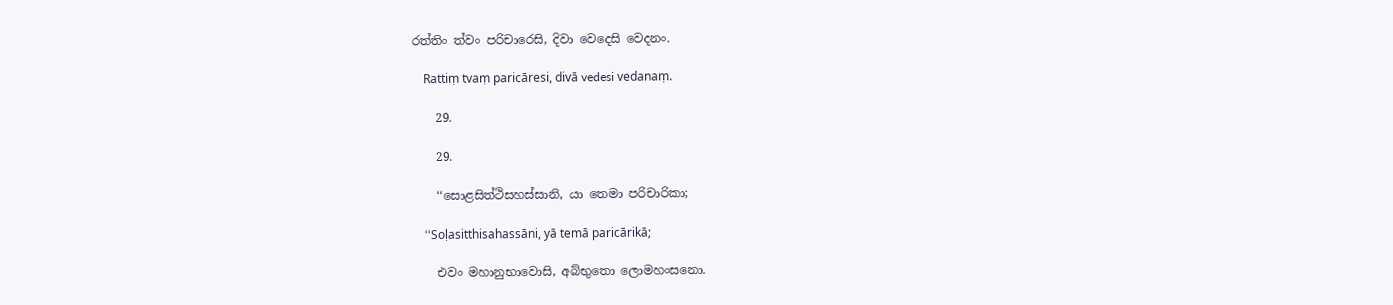රත්‌තිං ත්‌වං පරිචාරෙසි, දිවා වෙදෙසි වෙදනං.

    Rattiṃ tvaṃ paricāresi, divā vedesi vedanaṃ.

    29.

    29.

    ‘‘සොළසිත්‌ථිසහස්‌සානි, යා තෙමා පරිචාරිකා;

    ‘‘Soḷasitthisahassāni, yā temā paricārikā;

    එවං මහානුභාවොසි, අබ්‌භුතො ලොමහංසනො.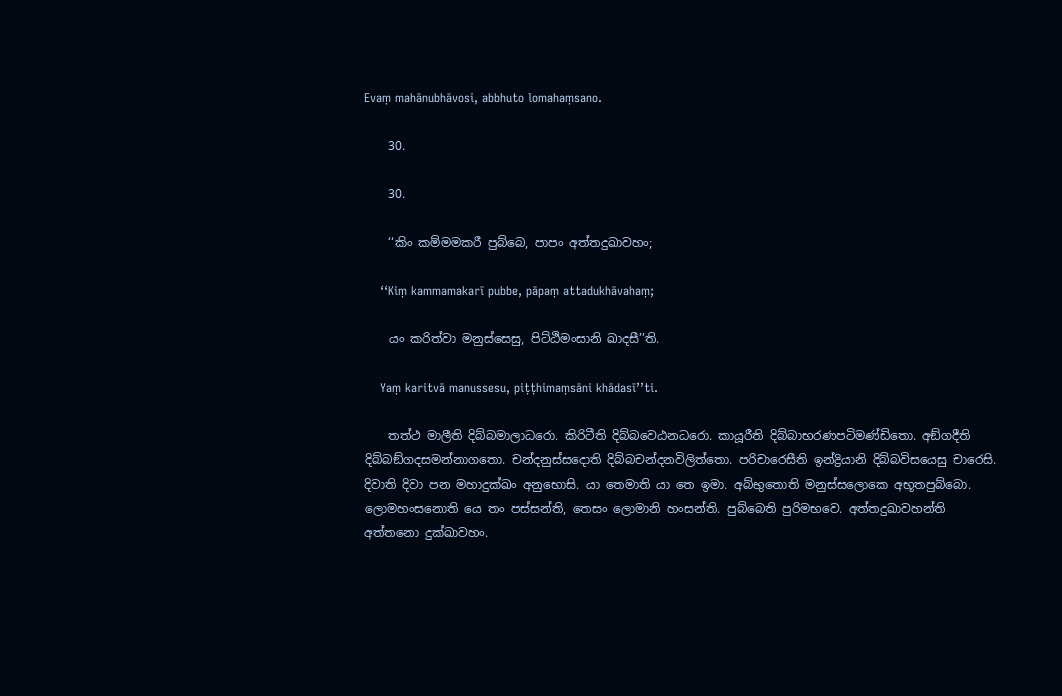Evaṃ mahānubhāvosi, abbhuto lomahaṃsano.

    30.

    30.

    ‘‘කිං කම්‌මමකරී පුබ්‌බෙ, පාපං අත්‌තදුඛාවහං;

    ‘‘Kiṃ kammamakarī pubbe, pāpaṃ attadukhāvahaṃ;

    යං කරිත්‌වා මනුස්‌සෙසු, පිට්‌ඨිමංසානි ඛාදසී’’ති.

    Yaṃ karitvā manussesu, piṭṭhimaṃsāni khādasī’’ti.

    තත්‌ථ මාලීති දිබ්‌බමාලාධරො. කිරිටීති දිබ්‌බවෙඨනධරො. කායූරීති දිබ්‌බාභරණපටිමණ්‌ඩිතො. අඞ්‌ගදීති දිබ්‌බඞ්‌ගදසමන්‌නාගතො. චන්‌දනුස්‌සදොති දිබ්‌බචන්‌දනවිලිත්‌තො. පරිචාරෙසීති ඉන්‌ද්‍රියානි දිබ්‌බවිසයෙසු චාරෙසි. දිවාති දිවා පන මහාදුක්‌ඛං අනුභොසි. යා තෙමාති යා තෙ ඉමා. අබ්‌භුතොති මනුස්‌සලොකෙ අභූතපුබ්‌බො. ලොමහංසනොති යෙ තං පස්‌සන්‌ති, තෙසං ලොමානි හංසන්‌ති. පුබ්‌බෙති පුරිමභවෙ. අත්‌තදුඛාවහන්‌ති අත්‌තනො දුක්‌ඛාවහං.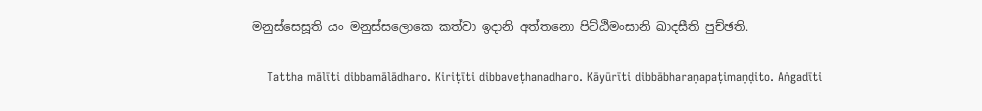මනුස්‌සෙසූති යං මනුස්‌සලොකෙ කත්‌වා ඉදානි අත්‌තනො පිට්‌ඨිමංසානි ඛාදසීති පුච්‌ඡති.

    Tattha mālīti dibbamālādharo. Kiriṭīti dibbaveṭhanadharo. Kāyūrīti dibbābharaṇapaṭimaṇḍito. Aṅgadīti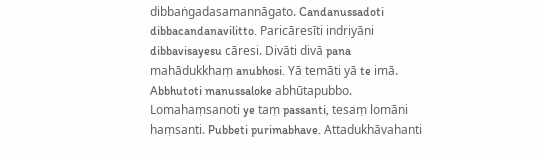dibbaṅgadasamannāgato. Candanussadoti dibbacandanavilitto. Paricāresīti indriyāni dibbavisayesu cāresi. Divāti divā pana mahādukkhaṃ anubhosi. Yā temāti yā te imā. Abbhutoti manussaloke abhūtapubbo. Lomahaṃsanoti ye taṃ passanti, tesaṃ lomāni haṃsanti. Pubbeti purimabhave. Attadukhāvahanti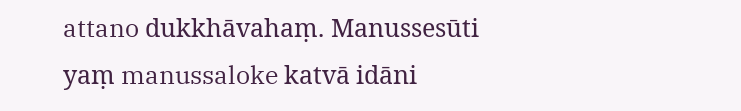attano dukkhāvahaṃ. Manussesūti yaṃ manussaloke katvā idāni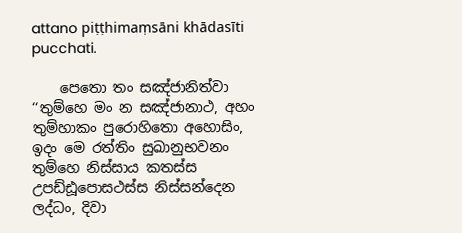attano piṭṭhimaṃsāni khādasīti pucchati.

    පෙතො තං සඤ්‌ජානිත්‌වා ‘‘තුම්‌හෙ මං න සඤ්‌ජානාථ, අහං තුම්‌හාකං පුරොහිතො අහොසිං, ඉදං මෙ රත්‌තිං සුඛානුභවනං තුම්‌හෙ නිස්‌සාය කතස්‌ස උපඩ්‌ඪූපොසථස්‌ස නිස්‌සන්‌දෙන ලද්‌ධං, දිවා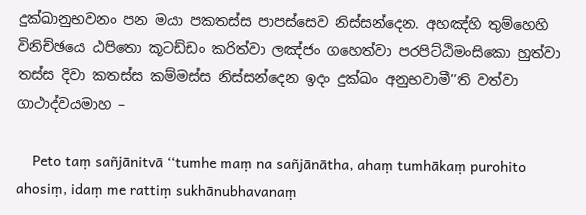දුක්‌ඛානුභවනං පන මයා පකතස්‌ස පාපස්‌සෙව නිස්‌සන්‌දෙන. අහඤ්‌හි තුම්‌හෙහි විනිච්‌ඡයෙ ඨපිතො කූටඩ්‌ඩං කරිත්‌වා ලඤ්‌ජං ගහෙත්‌වා පරපිට්‌ඨිමංසිකො හුත්‌වා තස්‌ස දිවා කතස්‌ස කම්‌මස්‌ස නිස්‌සන්‌දෙන ඉදං දුක්‌ඛං අනුභවාමී’’ති වත්‌වා ගාථාද්‌වයමාහ –

    Peto taṃ sañjānitvā ‘‘tumhe maṃ na sañjānātha, ahaṃ tumhākaṃ purohito ahosiṃ, idaṃ me rattiṃ sukhānubhavanaṃ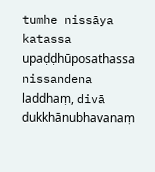tumhe nissāya katassa upaḍḍhūposathassa nissandena laddhaṃ, divā dukkhānubhavanaṃ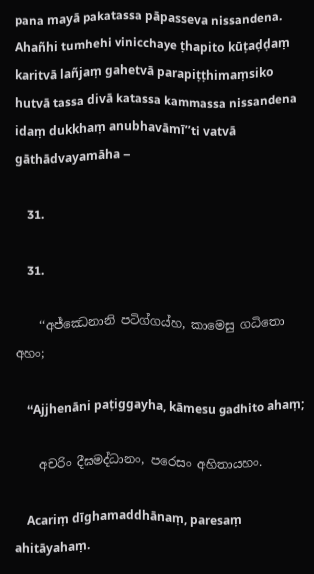pana mayā pakatassa pāpasseva nissandena. Ahañhi tumhehi vinicchaye ṭhapito kūṭaḍḍaṃ karitvā lañjaṃ gahetvā parapiṭṭhimaṃsiko hutvā tassa divā katassa kammassa nissandena idaṃ dukkhaṃ anubhavāmī’’ti vatvā gāthādvayamāha –

    31.

    31.

    ‘‘අජ්‌ඣෙනානි පටිග්‌ගය්‌හ, කාමෙසු ගධිතො අහං;

    ‘‘Ajjhenāni paṭiggayha, kāmesu gadhito ahaṃ;

    අචරිං දීඝමද්‌ධානං, පරෙසං අහිතායහං.

    Acariṃ dīghamaddhānaṃ, paresaṃ ahitāyahaṃ.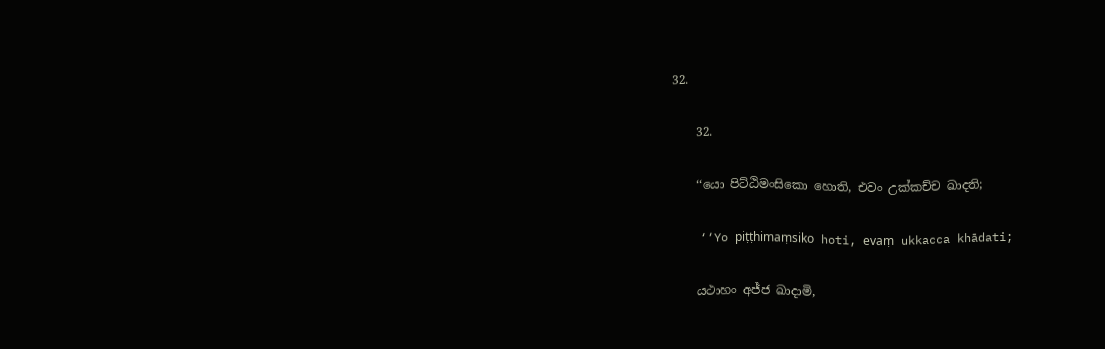32.

    32.

    ‘‘යො පිට්‌ඨිමංසිකො හොති, එවං උක්‌කච්‌ච ඛාදති;

    ‘‘Yo piṭṭhimaṃsiko hoti, evaṃ ukkacca khādati;

    යථාහං අජ්‌ජ ඛාදාමි,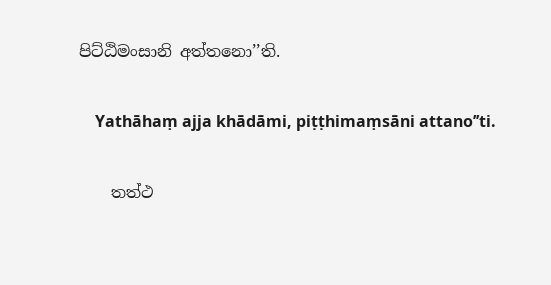පිට්‌ඨිමංසානි අත්‌තනො’’ති.

    Yathāhaṃ ajja khādāmi, piṭṭhimaṃsāni attano’’ti.

    තත්‌ථ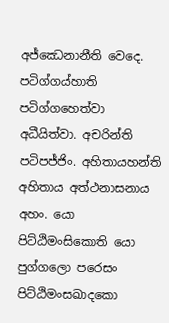අජ්‌ඣෙනානීති වෙදෙ. පටිග්‌ගය්‌හාති පටිග්‌ගහෙත්‌වා අධීයිත්‌වා. අචරින්‌ති පටිපජ්‌ජිං. අහිතායහන්‌ති අහිතාය අත්‌ථනාසනාය අහං. යො පිට්‌ඨිමංසිකොති යො පුග්‌ගලො පරෙසං පිට්‌ඨිමංසඛාදකො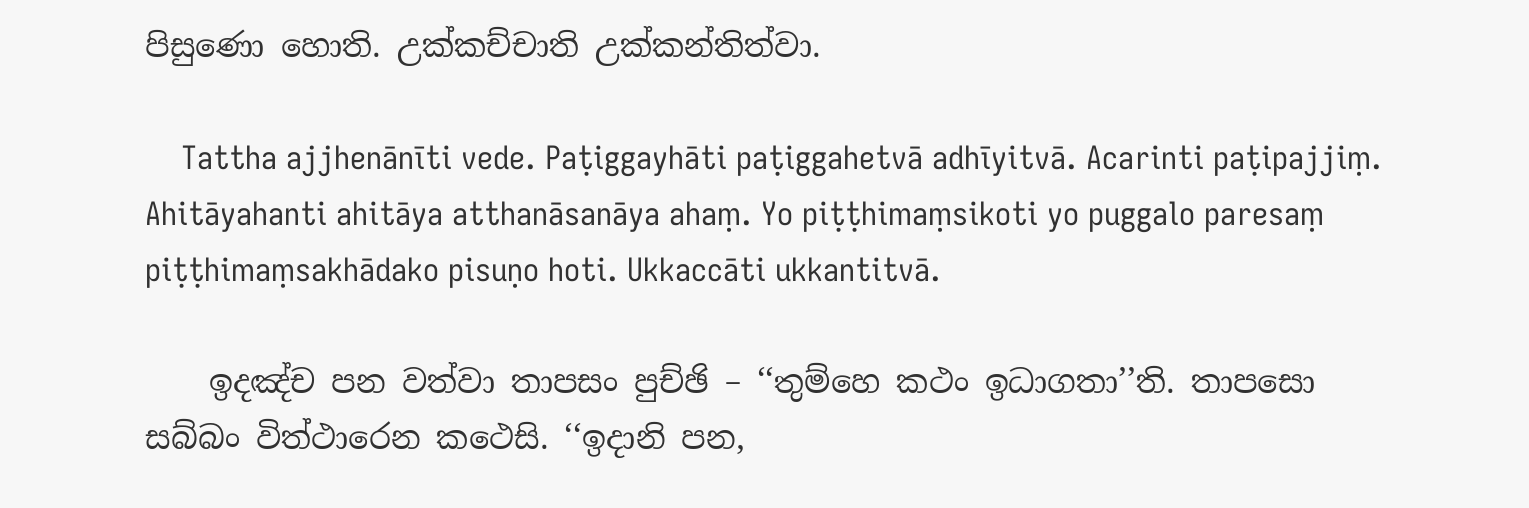පිසුණො හොති. උක්‌කච්‌චාති උක්‌කන්‌තිත්‌වා.

    Tattha ajjhenānīti vede. Paṭiggayhāti paṭiggahetvā adhīyitvā. Acarinti paṭipajjiṃ. Ahitāyahanti ahitāya atthanāsanāya ahaṃ. Yo piṭṭhimaṃsikoti yo puggalo paresaṃ piṭṭhimaṃsakhādako pisuṇo hoti. Ukkaccāti ukkantitvā.

    ඉදඤ්‌ච පන වත්‌වා තාපසං පුච්‌ඡි – ‘‘තුම්‌හෙ කථං ඉධාගතා’’ති. තාපසො සබ්‌බං විත්‌ථාරෙන කථෙසි. ‘‘ඉදානි පන,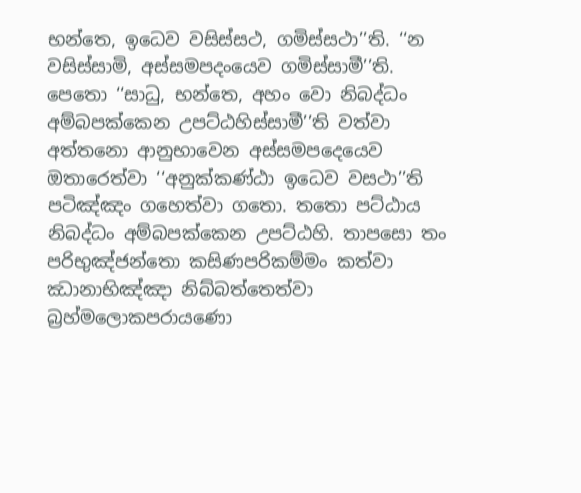භන්‌තෙ, ඉධෙව වසිස්‌සථ, ගමිස්‌සථා’’ති. ‘‘න වසිස්‌සාමි, අස්‌සමපදංයෙව ගමිස්‌සාමී’’ති. පෙතො ‘‘සාධු, භන්‌තෙ, අහං වො නිබද්‌ධං අම්‌බපක්‌කෙන උපට්‌ඨහිස්‌සාමී’’ති වත්‌වා අත්‌තනො ආනුභාවෙන අස්‌සමපදෙයෙව ඔතාරෙත්‌වා ‘‘අනුක්‌කණ්‌ඨා ඉධෙව වසථා’’ති පටිඤ්‌ඤං ගහෙත්‌වා ගතො. තතො පට්‌ඨාය නිබද්‌ධං අම්‌බපක්‌කෙන උපට්‌ඨහි. තාපසො තං පරිභුඤ්‌ජන්‌තො කසිණපරිකම්‌මං කත්‌වා ඣානාභිඤ්‌ඤා නිබ්‌බත්‌තෙත්‌වා බ්‍රහ්‌මලොකපරායණො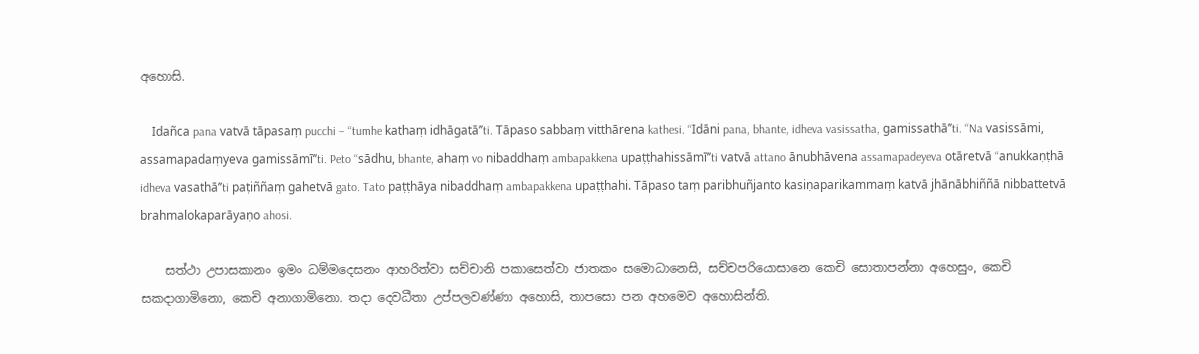අහොසි.

    Idañca pana vatvā tāpasaṃ pucchi – ‘‘tumhe kathaṃ idhāgatā’’ti. Tāpaso sabbaṃ vitthārena kathesi. ‘‘Idāni pana, bhante, idheva vasissatha, gamissathā’’ti. ‘‘Na vasissāmi, assamapadaṃyeva gamissāmī’’ti. Peto ‘‘sādhu, bhante, ahaṃ vo nibaddhaṃ ambapakkena upaṭṭhahissāmī’’ti vatvā attano ānubhāvena assamapadeyeva otāretvā ‘‘anukkaṇṭhā idheva vasathā’’ti paṭiññaṃ gahetvā gato. Tato paṭṭhāya nibaddhaṃ ambapakkena upaṭṭhahi. Tāpaso taṃ paribhuñjanto kasiṇaparikammaṃ katvā jhānābhiññā nibbattetvā brahmalokaparāyaṇo ahosi.

    සත්‌ථා උපාසකානං ඉමං ධම්‌මදෙසනං ආහරිත්‌වා සච්‌චානි පකාසෙත්‌වා ජාතකං සමොධානෙසි, සච්‌චපරියොසානෙ කෙචි සොතාපන්‌නා අහෙසුං, කෙචි සකදාගාමිනො, කෙචි අනාගාමිනො. තදා දෙවධීතා උප්‌පලවණ්‌ණා අහොසි, තාපසො පන අහමෙව අහොසින්‌ති.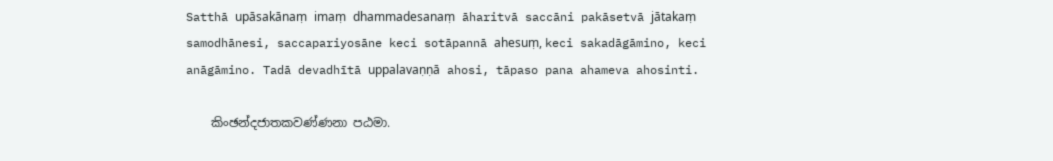Satthā upāsakānaṃ imaṃ dhammadesanaṃ āharitvā saccāni pakāsetvā jātakaṃ samodhānesi, saccapariyosāne keci sotāpannā ahesuṃ, keci sakadāgāmino, keci anāgāmino. Tadā devadhītā uppalavaṇṇā ahosi, tāpaso pana ahameva ahosinti.

    කිංඡන්‌දජාතකවණ්‌ණනා පඨමා.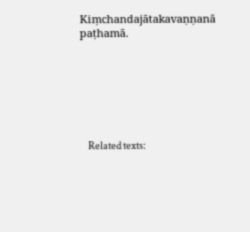Kiṃchandajātakavaṇṇanā paṭhamā.







    Related texts: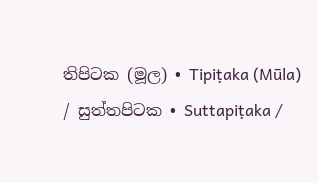තිපිටක (මූල) • Tipiṭaka (Mūla) / සුත්‌තපිටක • Suttapiṭaka /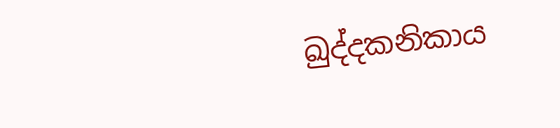ඛුද්‌දකනිකාය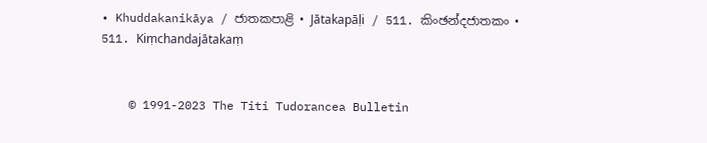• Khuddakanikāya / ජාතකපාළි • Jātakapāḷi / 511. කිංඡන්‌දජාතකං • 511. Kiṃchandajātakaṃ


    © 1991-2023 The Titi Tudorancea Bulletin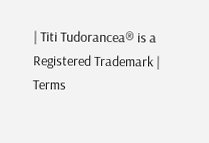| Titi Tudorancea® is a Registered Trademark | Terms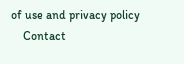of use and privacy policy
    Contact